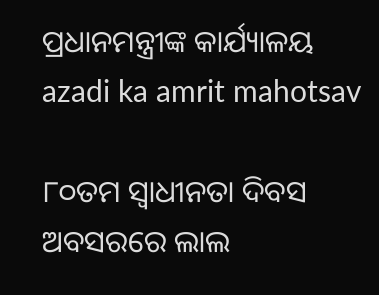ପ୍ରଧାନମନ୍ତ୍ରୀଙ୍କ କାର୍ଯ୍ୟାଳୟ
azadi ka amrit mahotsav

୮୦ତମ ସ୍ୱାଧୀନତା ଦିବସ ଅବସରରେ ଲାଲ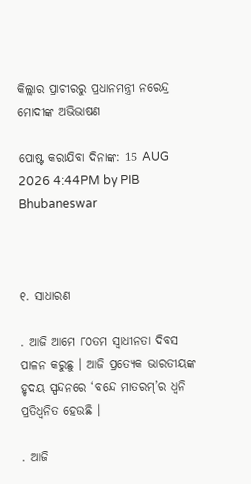କିଲ୍ଲାର ପ୍ରାଚୀରରୁ ପ୍ରଧାନମନ୍ତ୍ରୀ ନରେନ୍ଦ୍ର ମୋଦୀଙ୍କ ଅଭିଭାଷଣ

ପୋଷ୍ଟ କରାଯିବା ଦିନାଙ୍କ: 15 AUG 2026 4:44PM by PIB Bhubaneswar



୧. ସାଧାରଣ

. ଆଜି ଆମେ ୮୦ତମ ସ୍ୱାଧୀନତା ଦିବସ ପାଳନ କରୁଛୁ । ଆଜି ପ୍ରତ୍ୟେକ ଭାରତୀୟଙ୍କ ହୃଦୟ ସ୍ପନ୍ଦନରେ ‘ବନ୍ଦେ ମାତରମ୍‌’ର ଧ୍ୱନି ପ୍ରତିଧ୍ୱନିତ ହେଉଛି ।

. ଆଜି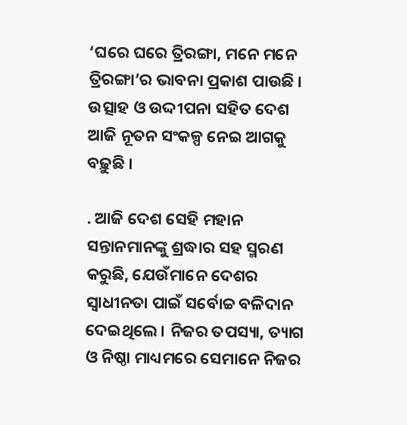‘ଘରେ ଘରେ ତ୍ରିରଙ୍ଗା, ମନେ ମନେ ତ୍ରିରଙ୍ଗା’ର ଭାବନା ପ୍ରକାଶ ପାଉଛି । ଉତ୍ସାହ ଓ ଉଦ୍ଦୀପନା ସହିତ ଦେଶ ଆଜି ନୂତନ ସଂକଳ୍ପ ନେଇ ଆଗକୁ ବଢ଼ୁଛି ।

. ଆଜି ଦେଶ ସେହି ମହାନ ସନ୍ତାନମାନଙ୍କୁ ଶ୍ରଦ୍ଧାର ସହ ସ୍ମରଣ କରୁଛି, ଯେଉଁମାନେ ଦେଶର ସ୍ୱାଧୀନତା ପାଇଁ ସର୍ବୋଚ୍ଚ ବଳିଦାନ ଦେଇଥିଲେ । ନିଜର ତପସ୍ୟା, ତ୍ୟାଗ ଓ ନିଷ୍ଠା ମାଧ୍ୟମରେ ସେମାନେ ନିଜର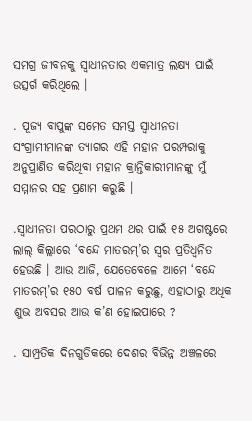ସମଗ୍ର ଜୀବନକୁ ସ୍ୱାଧୀନତାର ଏକମାତ୍ର ଲକ୍ଷ୍ୟ ପାଇଁ ଉତ୍ସର୍ଗ କରିଥିଲେ ।

. ପୂଜ୍ୟ ବାପୁଙ୍କ ସମେତ ସମସ୍ତ ସ୍ୱାଧୀନତା ସଂଗ୍ରାମୀମାନଙ୍କ ତ୍ୟାଗର ଏହି ମହାନ ପରମ୍ପରାକୁ ଅନୁପ୍ରାଣିତ କରିଥିବା ମହାନ କ୍ରାନ୍ତିକାରୀମାନଙ୍କୁ ମୁଁ ସମ୍ମାନର ସହ ପ୍ରଣାମ କରୁଛି ।

.ସ୍ୱାଧୀନତା ପରଠାରୁ ପ୍ରଥମ ଥର ପାଇଁ ୧୫ ଅଗଷ୍ଟରେ ଲାଲ୍ କିଲ୍ଲାରେ ‘ବନ୍ଦେ ମାତରମ୍‌’ର ସ୍ୱର ପ୍ରତିଧ୍ୱନିତ ହେଉଛି । ଆଉ ଆଜି, ଯେତେବେଳେ ଆମେ ‘ବନ୍ଦେ ମାତରମ୍‌’ର ୧୫୦ ବର୍ଷ ପାଳନ କରୁଛୁ, ଏହାଠାରୁ ଅଧିକ ଶୁଭ ଅବସର ଆଉ କ’ଣ ହୋଇପାରେ ?

. ସାମ୍ପ୍ରତିକ ଦିନଗୁଡିକରେ ଦେଶର ବିଭିନ୍ନ ଅଞ୍ଚଳରେ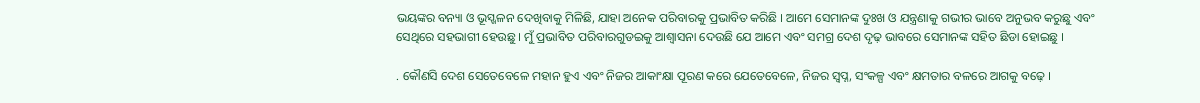ଭୟଙ୍କର ବନ୍ୟା ଓ ଭୂସ୍ଖଳନ ଦେଖିବାକୁ ମିଳିଛି, ଯାହା ଅନେକ ପରିବାରକୁ ପ୍ରଭାବିତ କରିଛି । ଆମେ ସେମାନଙ୍କ ଦୁଃଖ ଓ ଯନ୍ତ୍ରଣାକୁ ଗଭୀର ଭାବେ ଅନୁଭବ କରୁଛୁ ଏବଂ ସେଥିରେ ସହଭାଗୀ ହେଉଛୁ । ମୁଁ ପ୍ରଭାବିତ ପରିବାରଗୁଡଇକୁ ଆଶ୍ୱାସନା ଦେଉଛି ଯେ ଆମେ ଏବଂ ସମଗ୍ର ଦେଶ ଦୃଢ଼ ଭାବରେ ସେମାନଙ୍କ ସହିତ ଛିଡା ହୋଇଛୁ ।

. କୌଣସି ଦେଶ ସେତେବେଳେ ମହାନ ହୁଏ ଏବଂ ନିଜର ଆକାଂକ୍ଷା ପୂରଣ କରେ ଯେତେବେଳେ, ନିଜର ସ୍ୱପ୍ନ, ସଂକଳ୍ପ ଏବଂ କ୍ଷମତାର ବଳରେ ଆଗକୁ ବଢ଼େ ।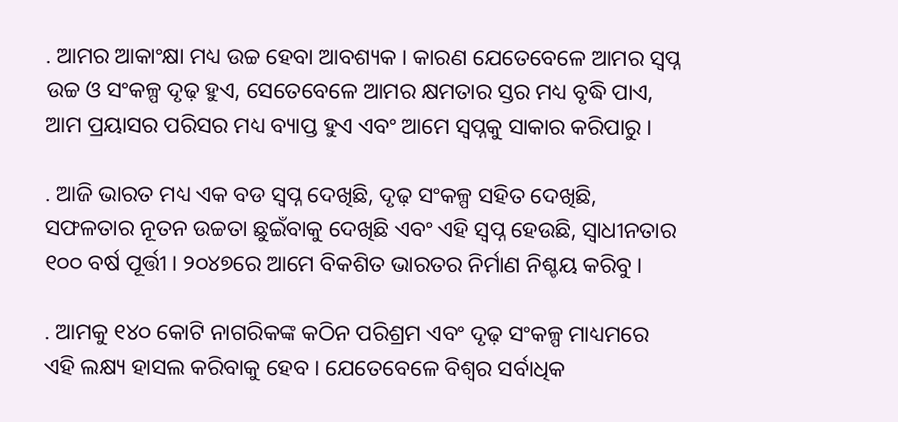. ଆମର ଆକାଂକ୍ଷା ମଧ୍ୟ ଉଚ୍ଚ ହେବା ଆବଶ୍ୟକ । କାରଣ ଯେତେବେଳେ ଆମର ସ୍ୱପ୍ନ ଉଚ୍ଚ ଓ ସଂକଳ୍ପ ଦୃଢ଼ ହୁଏ, ସେତେବେଳେ ଆମର କ୍ଷମତାର ସ୍ତର ମଧ୍ୟ ବୃଦ୍ଧି ପାଏ, ଆମ ପ୍ରୟାସର ପରିସର ମଧ୍ୟ ବ୍ୟାପ୍ତ ହୁଏ ଏବଂ ଆମେ ସ୍ୱପ୍ନକୁ ସାକାର କରିପାରୁ ।

. ଆଜି ଭାରତ ମଧ୍ୟ ଏକ ବଡ ସ୍ୱପ୍ନ ଦେଖିଛି, ଦୃଢ଼ ସଂକଳ୍ପ ସହିତ ଦେଖିଛି, ସଫଳତାର ନୂତନ ଉଚ୍ଚତା ଛୁଇଁବାକୁ ଦେଖିଛି ଏବଂ ଏହି ସ୍ୱପ୍ନ ହେଉଛି, ସ୍ୱାଧୀନତାର ୧୦୦ ବର୍ଷ ପୂର୍ତ୍ତୀ । ୨୦୪୭ରେ ଆମେ ବିକଶିତ ଭାରତର ନିର୍ମାଣ ନିଶ୍ଚୟ କରିବୁ ।

. ଆମକୁ ୧୪୦ କୋଟି ନାଗରିକଙ୍କ କଠିନ ପରିଶ୍ରମ ଏବଂ ଦୃଢ଼ ସଂକଳ୍ପ ମାଧ୍ୟମରେ ଏହି ଲକ୍ଷ୍ୟ ହାସଲ କରିବାକୁ ହେବ । ଯେତେବେଳେ ବିଶ୍ୱର ସର୍ବାଧିକ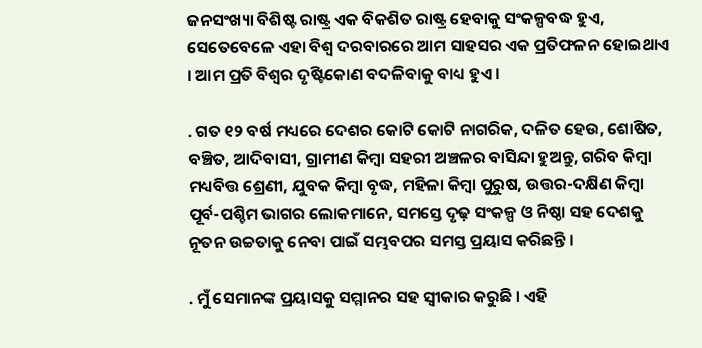ଜନସଂଖ୍ୟା ବିଶିଷ୍ଟ ରାଷ୍ଟ୍ର ଏକ ବିକଶିତ ରାଷ୍ଟ୍ର ହେବାକୁ ସଂକଳ୍ପବଦ୍ଧ ହୁଏ, ସେତେବେଳେ ଏହା ବିଶ୍ୱ ଦରବାରରେ ଆମ ସାହସର ଏକ ପ୍ରତିଫଳନ ହୋଇଥାଏ । ଆମ ପ୍ରତି ବିଶ୍ୱର ଦୃଷ୍ଟିକୋଣ ବଦଳିବାକୁ ବାଧ୍ୟ ହୁଏ ।

. ଗତ ୧୨ ବର୍ଷ ମଧ୍ୟରେ ଦେଶର କୋଟି କୋଟି ନାଗରିକ, ଦଳିତ ହେଉ, ଶୋଷିତ, ବଞ୍ଚିତ, ଆଦିବାସୀ, ଗ୍ରାମୀଣ କିମ୍ବା ସହରୀ ଅଞ୍ଚଳର ବାସିନ୍ଦା ହୁଅନ୍ତୁ, ଗରିବ କିମ୍ବା ମଧ୍ୟବିତ୍ତ ଶ୍ରେଣୀ, ଯୁବକ କିମ୍ବା ବୃଦ୍ଧ, ମହିଳା କିମ୍ବା ପୁରୁଷ, ଉତ୍ତର-ଦକ୍ଷିଣ କିମ୍ବା ପୂର୍ବ-ପଶ୍ଚିମ ଭାଗର ଲୋକମାନେ, ସମସ୍ତେ ଦୃଢ଼ ସଂକଳ୍ପ ଓ ନିଷ୍ଠା ସହ ଦେଶକୁ ନୂତନ ଉଚ୍ଚତାକୁ ନେବା ପାଇଁ ସମ୍ଭବପର ସମସ୍ତ ପ୍ରୟାସ କରିଛନ୍ତି ।

. ମୁଁ ସେମାନଙ୍କ ପ୍ରୟାସକୁ ସମ୍ମାନର ସହ ସ୍ୱୀକାର କରୁଛି । ଏହି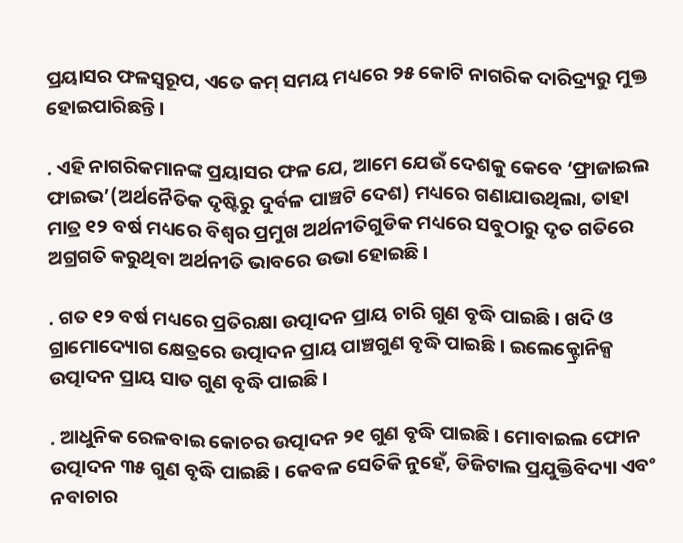ପ୍ରୟାସର ଫଳସ୍ୱରୂପ, ଏତେ କମ୍ ସମୟ ମଧ୍ୟରେ ୨୫ କୋଟି ନାଗରିକ ଦାରିଦ୍ର‌୍ୟରୁ ମୁକ୍ତ ହୋଇପାରିଛନ୍ତି ।

. ଏହି ନାଗରିକମାନଙ୍କ ପ୍ରୟାସର ଫଳ ଯେ, ଆମେ ଯେଉଁ ଦେଶକୁ କେବେ ‘ଫ୍ରାଜାଇଲ ଫାଇଭ’(ଅର୍ଥନୈତିକ ଦୃଷ୍ଟିରୁ ଦୁର୍ବଳ ପାଞ୍ଚଟି ଦେଶ) ମଧ୍ୟରେ ଗଣାଯାଉଥିଲା, ତାହା ମାତ୍ର ୧୨ ବର୍ଷ ମଧ୍ୟରେ ବିଶ୍ୱର ପ୍ରମୁଖ ଅର୍ଥନୀତିଗୁଡିକ ମଧ୍ୟରେ ସବୁଠାରୁ ଦୃତ ଗତିରେ ଅଗ୍ରଗତି କରୁଥିବା ଅର୍ଥନୀତି ଭାବରେ ଉଭା ହୋଇଛି ।

. ଗତ ୧୨ ବର୍ଷ ମଧ୍ୟରେ ପ୍ରତିରକ୍ଷା ଉତ୍ପାଦନ ପ୍ରାୟ ଚାରି ଗୁଣ ବୃଦ୍ଧି ପାଇଛି । ଖଦି ଓ ଗ୍ରାମୋଦ୍ୟୋଗ କ୍ଷେତ୍ରରେ ଉତ୍ପାଦନ ପ୍ରାୟ ପାଞ୍ଚଗୁଣ ବୃଦ୍ଧି ପାଇଛି । ଇଲେକ୍ଟ୍ରୋନିକ୍ସ ଉତ୍ପାଦନ ପ୍ରାୟ ସାତ ଗୁଣ ବୃଦ୍ଧି ପାଇଛି ।

. ଆଧୁନିକ ରେଳବାଇ କୋଚର ଉତ୍ପାଦନ ୨୧ ଗୁଣ ବୃଦ୍ଧି ପାଇଛି । ମୋବାଇଲ ଫୋନ ଉତ୍ପାଦନ ୩୫ ଗୁଣ ବୃଦ୍ଧି ପାଇଛି । କେବଳ ସେତିକି ନୁହେଁ, ଡିଜିଟାଲ ପ୍ରଯୁକ୍ତିବିଦ୍ୟା ଏବଂ ନବାଚାର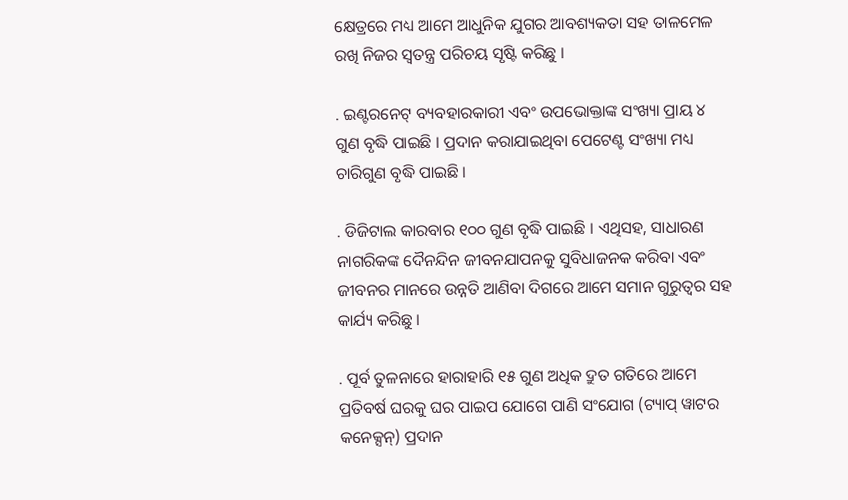କ୍ଷେତ୍ରରେ ମଧ୍ୟ ଆମେ ଆଧୁନିକ ଯୁଗର ଆବଶ୍ୟକତା ସହ ତାଳମେଳ ରଖି ନିଜର ସ୍ୱତନ୍ତ୍ର ପରିଚୟ ସୃଷ୍ଟି କରିଛୁ ।

. ଇଣ୍ଟରନେଟ୍ ବ୍ୟବହାରକାରୀ ଏବଂ ଉପଭୋକ୍ତାଙ୍କ ସଂଖ୍ୟା ପ୍ରାୟ ୪ ଗୁଣ ବୃଦ୍ଧି ପାଇଛି । ପ୍ରଦାନ କରାଯାଇଥିବା ପେଟେଣ୍ଟ ସଂଖ୍ୟା ମଧ୍ୟ ଚାରିଗୁଣ ବୃଦ୍ଧି ପାଇଛି ।

. ଡିଜିଟାଲ କାରବାର ୧୦୦ ଗୁଣ ବୃଦ୍ଧି ପାଇଛି । ଏଥିସହ, ସାଧାରଣ ନାଗରିକଙ୍କ ଦୈନନ୍ଦିନ ଜୀବନଯାପନକୁ ସୁବିଧାଜନକ କରିବା ଏବଂ ଜୀବନର ମାନରେ ଉନ୍ନତି ଆଣିବା ଦିଗରେ ଆମେ ସମାନ ଗୁରୁତ୍ୱର ସହ କାର୍ଯ୍ୟ କରିଛୁ ।

. ପୂର୍ବ ତୁଳନାରେ ହାରାହାରି ୧୫ ଗୁଣ ଅଧିକ ଦ୍ରୁତ ଗତିରେ ଆମେ ପ୍ରତିବର୍ଷ ଘରକୁ ଘର ପାଇପ ଯୋଗେ ପାଣି ସଂଯୋଗ (ଟ୍ୟାପ୍ ୱାଟର କନେକ୍ସନ୍‌) ପ୍ରଦାନ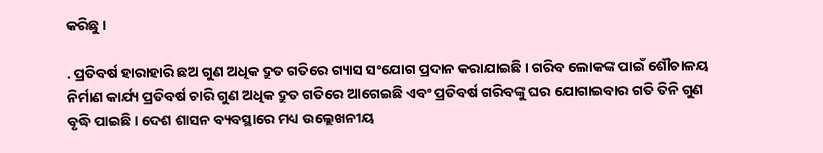କରିଛୁ ।

. ପ୍ରତିବର୍ଷ ହାରାହାରି ଛଅ ଗୁଣ ଅଧିକ ଦ୍ରୁତ ଗତିରେ ଗ୍ୟାସ ସଂଯୋଗ ପ୍ରଦାନ କରାଯାଇଛି । ଗରିବ ଲୋକଙ୍କ ପାଇଁ ଶୌଚାଳୟ ନିର୍ମାଣ କାର୍ଯ୍ୟ ପ୍ରତିବର୍ଷ ଚାରି ଗୁଣ ଅଧିକ ଦ୍ରୁତ ଗତିରେ ଆଗେଇଛି ଏବଂ ପ୍ରତିବର୍ଷ ଗରିବଙ୍କୁ ଘର ଯୋଗାଇବାର ଗତି ତିନି ଗୁଣ ବୃଦ୍ଧି ପାଇଛି । ଦେଶ ଶାସନ ବ୍ୟବସ୍ଥାରେ ମଧ୍ୟ ଉଲ୍ଲେଖନୀୟ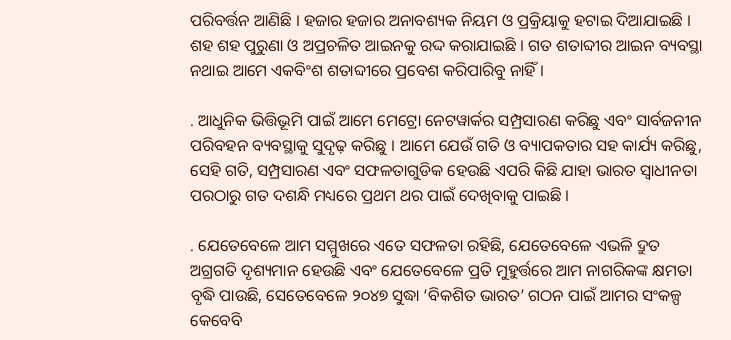ପରିବର୍ତ୍ତନ ଆଣିଛି । ହଜାର ହଜାର ଅନାବଶ୍ୟକ ନିୟମ ଓ ପ୍ରକ୍ରିୟାକୁ ହଟାଇ ଦିଆଯାଇଛି । ଶହ ଶହ ପୁରୁଣା ଓ ଅପ୍ରଚଳିତ ଆଇନକୁ ରଦ୍ଦ କରାଯାଇଛି । ଗତ ଶତାବ୍ଦୀର ଆଇନ ବ୍ୟବସ୍ଥା ନଥାଇ ଆମେ ଏକବିଂଶ ଶତାବ୍ଦୀରେ ପ୍ରବେଶ କରିପାରିବୁ ନାହିଁ ।

. ଆଧୁନିକ ଭିତ୍ତିଭୂମି ପାଇଁ ଆମେ ମେଟ୍ରୋ ନେଟୱାର୍କର ସମ୍ପ୍ରସାରଣ କରିଛୁ ଏବଂ ସାର୍ବଜନୀନ ପରିବହନ ବ୍ୟବସ୍ଥାକୁ ସୁଦୃଢ଼ କରିଛୁ । ଆମେ ଯେଉଁ ଗତି ଓ ବ୍ୟାପକତାର ସହ କାର୍ଯ୍ୟ କରିଛୁ, ସେହି ଗତି, ସମ୍ପ୍ରସାରଣ ଏବଂ ସଫଳତାଗୁଡିକ ହେଉଛି ଏପରି କିଛି ଯାହା ଭାରତ ସ୍ୱାଧୀନତା ପରଠାରୁ ଗତ ଦଶନ୍ଧି ମଧ୍ୟରେ ପ୍ରଥମ ଥର ପାଇଁ ଦେଖିବାକୁ ପାଇଛି ।

. ଯେତେବେଳେ ଆମ ସମ୍ମୁଖରେ ଏତେ ସଫଳତା ରହିଛି, ଯେତେବେଳେ ଏଭଳି ଦ୍ରୁତ ଅଗ୍ରଗତି ଦୃଶ୍ୟମାନ ହେଉଛି ଏବଂ ଯେତେବେଳେ ପ୍ରତି ମୁହୁର୍ତ୍ତରେ ଆମ ନାଗରିକଙ୍କ କ୍ଷମତା ବୃଦ୍ଧି ପାଉଛି, ସେତେବେଳେ ୨୦୪୭ ସୁଦ୍ଧା ‘ବିକଶିତ ଭାରତ’ ଗଠନ ପାଇଁ ଆମର ସଂକଳ୍ପ କେବେବି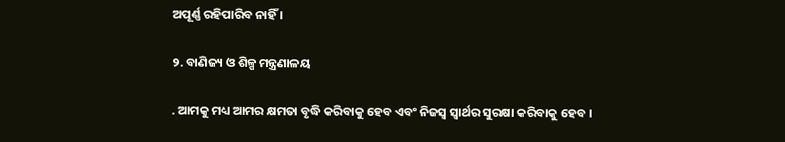ଅପୂର୍ଣ୍ଣ ରହିପାରିବ ନାହିଁ ।

୨. ବାଣିଜ୍ୟ ଓ ଶିଳ୍ପ ମନ୍ତ୍ରଣାଳୟ

. ଆମକୁ ମଧ୍ୟ ଆମର କ୍ଷମତା ବୃଦ୍ଧି କରିବାକୁ ହେବ ଏବଂ ନିଜସ୍ୱ ସ୍ୱାର୍ଥର ସୁରକ୍ଷା କରିବାକୁ ହେବ ।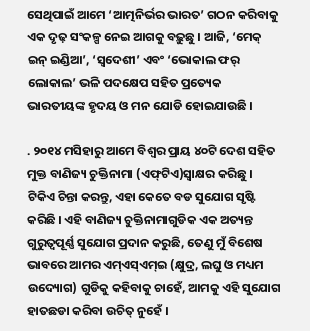ସେଥିପାଇଁ ଆମେ ‘ଆତ୍ମନିର୍ଭର ଭାରତ’ ଗଠନ କରିବାକୁ ଏକ ଦୃଢ଼ ସଂକଳ୍ପ ନେଇ ଆଗକୁ ବଢ଼ୁଛୁ । ଆଜି, ‘ମେକ୍ ଇନ୍ ଇଣ୍ଡିଆ’, ‘ସ୍ୱଦେଶୀ’ ଏବଂ ‘ଭୋକାଲ ଫର୍ ଲୋକାଲ’ ଭଳି ପଦକ୍ଷେପ ସହିତ ପ୍ରତ୍ୟେକ ଭାରତୀୟଙ୍କ ହୃଦୟ ଓ ମନ ଯୋଡି ହୋଇଯାଉଛି ।

. ୨୦୧୪ ମସିହାରୁ ଆମେ ବିଶ୍ୱର ପ୍ରାୟ ୪୦ଟି ଦେଶ ସହିତ ମୁକ୍ତ ବାଣିଜ୍ୟ ଚୁକ୍ତିନାମା (ଏଫ୍‌ଟିଏ)ସ୍ୱାକ୍ଷର କରିଛୁ । ଟିକିଏ ଚିନ୍ତା କରନ୍ତୁ, ଏହା କେତେ ବଡ ସୁଯୋଗ ସୃଷ୍ଟି କରିଛି । ଏହି ବାଣିଜ୍ୟ ଚୁକ୍ତିନାମାଗୁଡିକ ଏକ ଅତ୍ୟନ୍ତ ଗୁରୁତ୍ୱପୂର୍ଣ୍ଣ ସୁଯୋଗ ପ୍ରଦାନ କରୁଛି, ତେଣୁ ମୁଁ ବିଶେଷ ଭାବରେ ଆମର ଏମ୍‌ଏସ୍‌ଏମ୍‌ଇ (କ୍ଷୁଦ୍ର, ଲଘୁ ଓ ମଧ୍ୟମ ଉଦ୍ୟୋଗ) ଗୁଡିକୁ କହିବାକୁ ଚାହେଁ, ଆମକୁ ଏହି ସୁଯୋଗ ହାତଛଡା କରିବା ଉଚିତ୍ ନୁହେଁ ।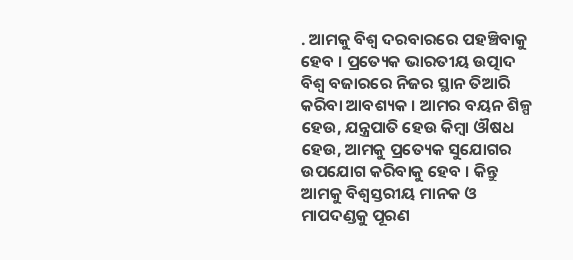. ଆମକୁ ବିଶ୍ୱ ଦରବାରରେ ପହଞ୍ଚିବାକୁ ହେବ । ପ୍ରତ୍ୟେକ ଭାରତୀୟ ଉତ୍ପାଦ ବିଶ୍ୱ ବଜାରରେ ନିଜର ସ୍ଥାନ ତିଆରି କରିବା ଆବଶ୍ୟକ । ଆମର ବୟନ ଶିଳ୍ପ ହେଉ, ଯନ୍ତ୍ରପାତି ହେଉ କିମ୍ବା ଔଷଧ ହେଉ, ଆମକୁ ପ୍ରତ୍ୟେକ ସୁଯୋଗର ଉପଯୋଗ କରିବାକୁ ହେବ । କିନ୍ତୁ ଆମକୁ ବିଶ୍ୱସ୍ତରୀୟ ମାନକ ଓ ମାପଦଣ୍ଡକୁ ପୂରଣ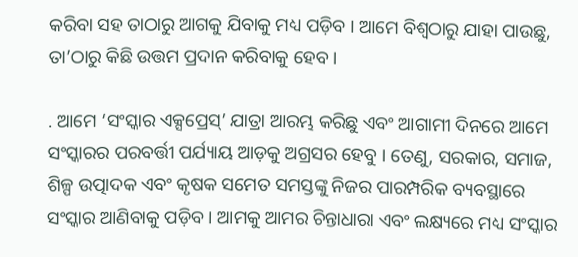କରିବା ସହ ତାଠାରୁ ଆଗକୁ ଯିବାକୁ ମଧ୍ୟ ପଡ଼ିବ । ଆମେ ବିଶ୍ୱଠାରୁ ଯାହା ପାଉଛୁ, ତା’ଠାରୁ କିଛି ଉତ୍ତମ ପ୍ରଦାନ କରିବାକୁ ହେବ ।

. ଆମେ ‘ସଂସ୍କାର ଏକ୍ସପ୍ରେସ୍‌’ ଯାତ୍ରା ଆରମ୍ଭ କରିଛୁ ଏବଂ ଆଗାମୀ ଦିନରେ ଆମେ ସଂସ୍କାରର ପରବର୍ତ୍ତୀ ପର୍ଯ୍ୟାୟ ଆଡ଼କୁ ଅଗ୍ରସର ହେବୁ । ତେଣୁ, ସରକାର, ସମାଜ, ଶିଳ୍ପ ଉତ୍ପାଦକ ଏବଂ କୃଷକ ସମେତ ସମସ୍ତଙ୍କୁ ନିଜର ପାରମ୍ପରିକ ବ୍ୟବସ୍ଥାରେ ସଂସ୍କାର ଆଣିବାକୁ ପଡ଼ିବ । ଆମକୁ ଆମର ଚିନ୍ତାଧାରା ଏବଂ ଲକ୍ଷ୍ୟରେ ମଧ୍ୟ ସଂସ୍କାର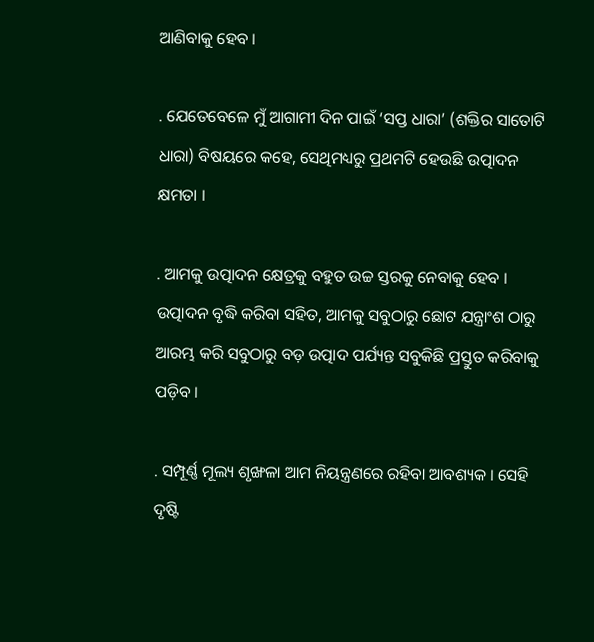ଆଣିବାକୁ ହେବ ।

. ଯେତେବେଳେ ମୁଁ ଆଗାମୀ ଦିନ ପାଇଁ ‘ସପ୍ତ ଧାରା’ (ଶକ୍ତିର ସାତୋଟି ଧାରା) ବିଷୟରେ କହେ, ସେଥିମଧ୍ୟରୁ ପ୍ରଥମଟି ହେଉଛି ଉତ୍ପାଦନ କ୍ଷମତା ।

. ଆମକୁ ଉତ୍ପାଦନ କ୍ଷେତ୍ରକୁ ବହୁତ ଉଚ୍ଚ ସ୍ତରକୁ ନେବାକୁ ହେବ । ଉତ୍ପାଦନ ବୃଦ୍ଧି କରିବା ସହିତ, ଆମକୁ ସବୁଠାରୁ ଛୋଟ ଯନ୍ତ୍ରାଂଶ ଠାରୁ ଆରମ୍ଭ କରି ସବୁଠାରୁ ବଡ଼ ଉତ୍ପାଦ ପର୍ଯ୍ୟନ୍ତ ସବୁକିଛି ପ୍ରସ୍ତୁତ କରିବାକୁ ପଡ଼ିବ ।

. ସମ୍ପୂର୍ଣ୍ଣ ମୂଲ୍ୟ ଶୃଙ୍ଖଳା ଆମ ନିୟନ୍ତ୍ରଣରେ ରହିବା ଆବଶ୍ୟକ । ସେହି ଦୃଷ୍ଟି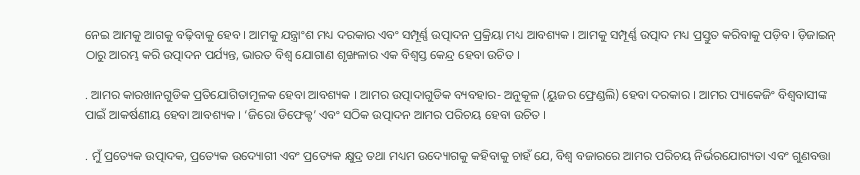ନେଇ ଆମକୁ ଆଗକୁ ବଢ଼ିବାକୁ ହେବ । ଆମକୁ ଯନ୍ତ୍ରାଂଶ ମଧ୍ୟ ଦରକାର ଏବଂ ସମ୍ପୂର୍ଣ୍ଣ ଉତ୍ପାଦନ ପ୍ରକ୍ରିୟା ମଧ୍ୟ ଆବଶ୍ୟକ । ଆମକୁ ସମ୍ପୂର୍ଣ୍ଣ ଉତ୍ପାଦ ମଧ୍ୟ ପ୍ରସ୍ତୁତ କରିବାକୁ ପଡ଼ିବ। ଡ଼ିଜାଇନ୍ ଠାରୁ ଆରମ୍ଭ କରି ଉତ୍ପାଦନ ପର୍ଯ୍ୟନ୍ତ, ଭାରତ ବିଶ୍ୱ ଯୋଗାଣ ଶୃଙ୍ଖଳାର ଏକ ବିଶ୍ୱସ୍ତ କେନ୍ଦ୍ର ହେବା ଉଚିତ ।

. ଆମର କାରଖାନଗୁଡିକ ପ୍ରତିଯୋଗିତାମୂଳକ ହେବା ଆବଶ୍ୟକ । ଆମର ଉତ୍ପାଦାଗୁଡିକ ବ୍ୟବହାର- ଅନୁକୂଳ (ୟୁଜର ଫ୍ରେଣ୍ଡଲି) ହେବା ଦରକାର । ଆମର ପ୍ୟାକେଜିଂ ବିଶ୍ୱବାସୀଙ୍କ ପାଇଁ ଆକର୍ଷଣୀୟ ହେବା ଆବଶ୍ୟକ । ‘ଜିରୋ ଡିଫେକ୍ଟ’ ଏବଂ ସଠିକ ଉତ୍ପାଦନ ଆମର ପରିଚୟ ହେବା ଉଚିତ ।

. ମୁଁ ପ୍ରତ୍ୟେକ ଉତ୍ପାଦକ, ପ୍ରତ୍ୟେକ ଉଦ୍ୟୋଗୀ ଏବଂ ପ୍ରତ୍ୟେକ କ୍ଷୁଦ୍ର ତଥା ମଧ୍ୟମ ଉଦ୍ୟୋଗକୁ କହିବାକୁ ଚାହଁ ଯେ, ବିଶ୍ୱ ବଜାରରେ ଆମର ପରିଚୟ ନିର୍ଭରଯୋଗ୍ୟତା ଏବଂ ଗୁଣବତ୍ତା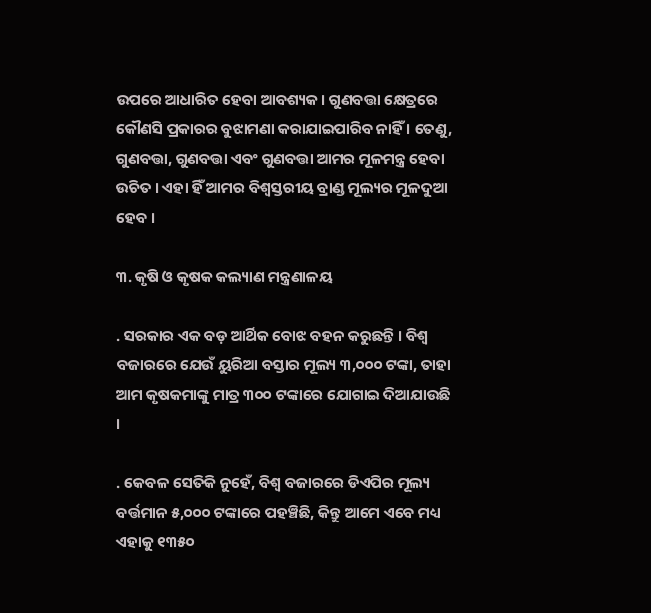ଉପରେ ଆଧାରିତ ହେବା ଆବଶ୍ୟକ। ଗୁଣବତ୍ତା କ୍ଷେତ୍ରରେ କୌଣସି ପ୍ରକାରର ବୁଝାମଣା କରାଯାଇପାରିବ ନାହିଁ । ତେଣୁ, ଗୁଣବତ୍ତା, ଗୁଣବତ୍ତା ଏବଂ ଗୁଣବତ୍ତା ଆମର ମୂଳମନ୍ତ୍ର ହେବା ଉଚିତ । ଏହା ହିଁ ଆମର ବିଶ୍ୱସ୍ତରୀୟ ବ୍ରାଣ୍ଡ ମୂଲ୍ୟର ମୂଳଦୁଆ ହେବ ।

୩. କୃଷି ଓ କୃଷକ କଲ୍ୟାଣ ମନ୍ତ୍ରଣାଳୟ

. ସରକାର ଏକ ବଡ଼ ଆର୍ଥିକ ବୋଝ ବହନ କରୁଛନ୍ତି । ବିଶ୍ୱ ବଜାରରେ ଯେଉଁ ୟୁରିଆ ବସ୍ତାର ମୂଲ୍ୟ ୩,୦୦୦ ଟଙ୍କା, ତାହା ଆମ କୃଷକମାଙ୍କୁ ମାତ୍ର ୩୦୦ ଟଙ୍କାରେ ଯୋଗାଇ ଦିଆଯାଉଛି ।

. କେବଳ ସେତିକି ନୁହେଁ, ବିଶ୍ୱ ବଜାରରେ ଡିଏପିର ମୂଲ୍ୟ ବର୍ତ୍ତମାନ ୫,୦୦୦ ଟଙ୍କାରେ ପହଞ୍ଚିଛି, କିନ୍ତୁ ଆମେ ଏବେ ମଧ୍ୟ ଏହାକୁ ୧୩୫୦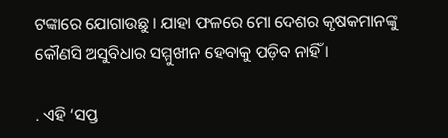ଟଙ୍କାରେ ଯୋଗାଉଛୁ । ଯାହା ଫଳରେ ମୋ ଦେଶର କୃଷକମାନଙ୍କୁ କୌଣସି ଅସୁବିଧାର ସମ୍ମୁଖୀନ ହେବାକୁ ପଡ଼ିବ ନାହିଁ ।

. ଏହି ‘ସପ୍ତ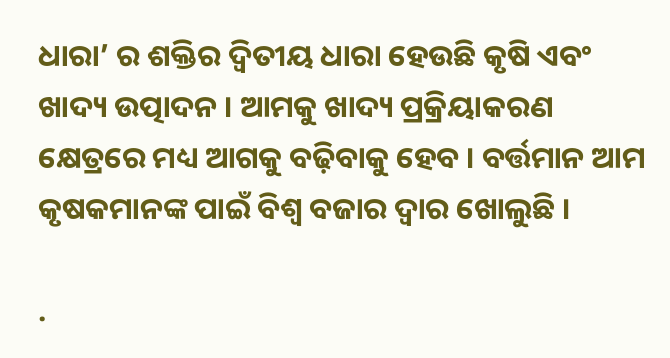ଧାରା’ ର ଶକ୍ତିର ଦ୍ୱିତୀୟ ଧାରା ହେଉଛି କୃଷି ଏବଂ ଖାଦ୍ୟ ଉତ୍ପାଦନ । ଆମକୁ ଖାଦ୍ୟ ପ୍ରକ୍ରିୟାକରଣ କ୍ଷେତ୍ରରେ ମଧ୍ୟ ଆଗକୁ ବଢ଼ିବାକୁ ହେବ । ବର୍ତ୍ତମାନ ଆମ କୃଷକମାନଙ୍କ ପାଇଁ ବିଶ୍ୱ ବଜାର ଦ୍ୱାର ଖୋଲୁଛି ।

.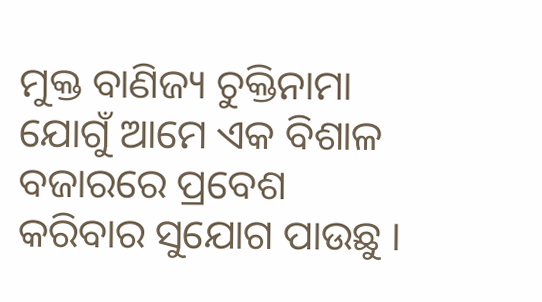ମୁକ୍ତ ବାଣିଜ୍ୟ ଚୁକ୍ତିନାମା ଯୋଗୁଁ ଆମେ ଏକ ବିଶାଳ ବଜାରରେ ପ୍ରବେଶ କରିବାର ସୁଯୋଗ ପାଉଛୁ ।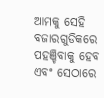ଆମକୁ ସେହି ବଜାରଗୁଡିକରେ ପହଞ୍ଚିବାକୁ ହେବ ଏବଂ ସେଠାରେ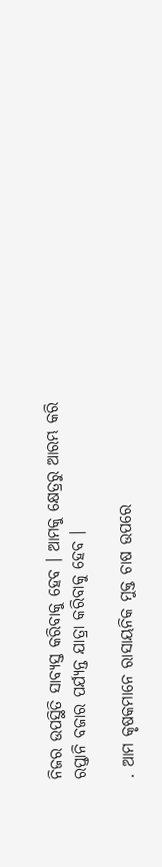ନିଜର ଉପସ୍ଥିତି ସାବ୍ୟସ୍ତ କରିବାକୁ ହେବ । ଆମକୁ କ୍ଷେତ୍ରରୁ ଆରମ୍ଭ କରି ରପ୍ତାନି ବଜାର ପର୍ଯ୍ୟନ୍ତ ଯାତ୍ରା କରିବାକୁ ହେବ ।

. ଆମ କୃଷକମାନେ ରାସାୟନିକ ମୁକ୍ତ ଚାଷ ଉପରେ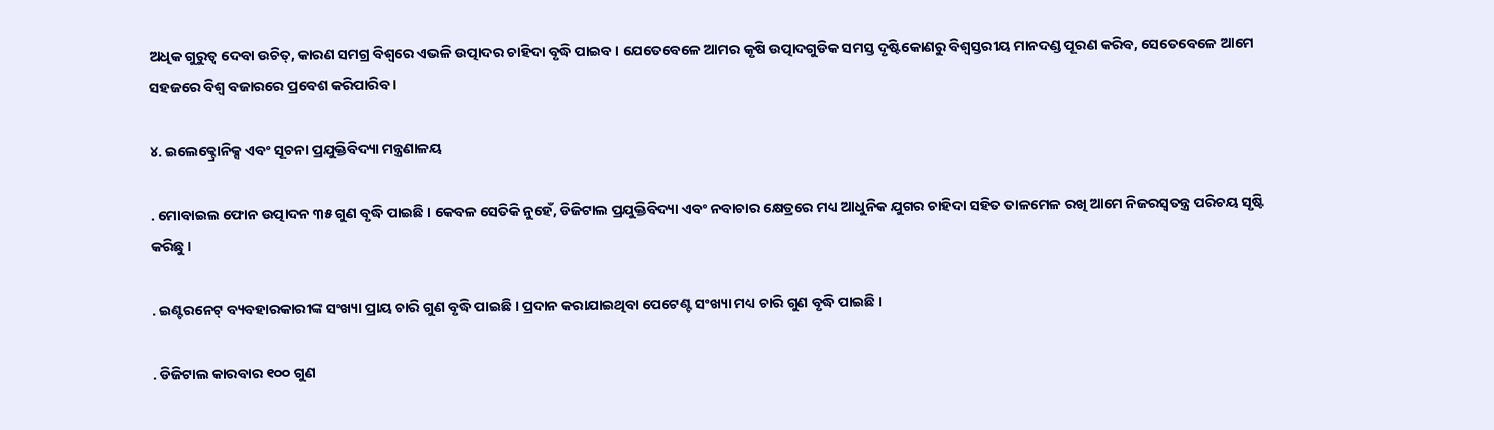ଅଧିକ ଗୁରୁତ୍ୱ ଦେବା ଉଚିତ୍‌, କାରଣ ସମଗ୍ର ବିଶ୍ୱରେ ଏଭଳି ଉତ୍ପାଦର ଚାହିଦା ବୃଦ୍ଧି ପାଇବ । ଯେତେବେଳେ ଆମର କୃଷି ଉତ୍ପାଦଗୁଡିକ ସମସ୍ତ ଦୃଷ୍ଟିକୋଣରୁ ବିଶ୍ୱସ୍ତରୀୟ ମାନଦଣ୍ଡ ପୂରଣ କରିବ, ସେତେବେଳେ ଆମେ ସହଜରେ ବିଶ୍ୱ ବଜାରରେ ପ୍ରବେଶ କରିପାରିବ ।

୪. ଇଲେକ୍ଟ୍ରୋନିକ୍ସ ଏବଂ ସୂଚନା ପ୍ରଯୁକ୍ତିବିଦ୍ୟା ମନ୍ତ୍ରଣାଳୟ

. ମୋବାଇଲ ଫୋନ ଉତ୍ପାଦନ ୩୫ ଗୁଣ ବୃଦ୍ଧି ପାଇଛି । କେବଳ ସେତିକି ନୁହେଁ, ଡିଜିଟାଲ ପ୍ରଯୁକ୍ତିବିଦ୍ୟା ଏବଂ ନବାଚାର କ୍ଷେତ୍ରରେ ମଧ୍ୟ ଆଧୁନିକ ଯୁଗର ଚାହିଦା ସହିତ ତାଳମେଳ ରଖି ଆମେ ନିଜରସ୍ୱତନ୍ତ୍ର ପରିଚୟ ସୃଷ୍ଟି କରିଛୁ ।

. ଇଣ୍ଟରନେଟ୍ ବ୍ୟବହାରକାରୀଙ୍କ ସଂଖ୍ୟା ପ୍ରାୟ ଚାରି ଗୁଣ ବୃଦ୍ଧି ପାଇଛି । ପ୍ରଦାନ କରାଯାଇଥିବା ପେଟେଣ୍ଟ ସଂଖ୍ୟା ମଧ୍ୟ ଚାରି ଗୁଣ ବୃଦ୍ଧି ପାଇଛି ।

. ଡିଜିଟାଲ କାରବାର ୧୦୦ ଗୁଣ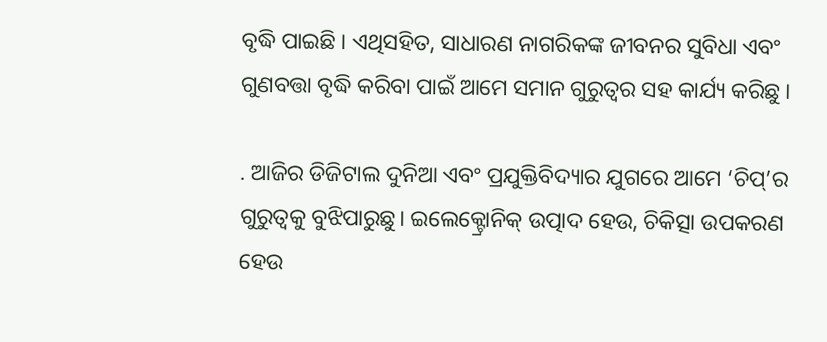ବୃଦ୍ଧି ପାଇଛି । ଏଥିସହିତ, ସାଧାରଣ ନାଗରିକଙ୍କ ଜୀବନର ସୁବିଧା ଏବଂ ଗୁଣବତ୍ତା ବୃଦ୍ଧି କରିବା ପାଇଁ ଆମେ ସମାନ ଗୁରୁତ୍ୱର ସହ କାର୍ଯ୍ୟ କରିଛୁ ।

. ଆଜିର ଡିଜିଟାଲ ଦୁନିଆ ଏବଂ ପ୍ରଯୁକ୍ତିବିଦ୍ୟାର ଯୁଗରେ ଆମେ ‘ଚିପ୍‌’ର ଗୁରୁତ୍ୱକୁ ବୁଝିପାରୁଛୁ। ଇଲେକ୍ଟ୍ରୋନିକ୍ ଉତ୍ପାଦ ହେଉ, ଚିକିତ୍ସା ଉପକରଣ ହେଉ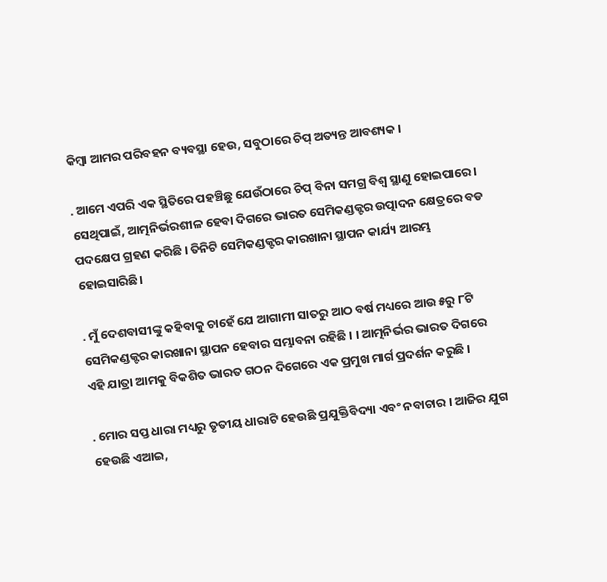କିମ୍ବା ଆମର ପରିବହନ ବ୍ୟବସ୍ଥା ହେଉ, ସବୁଠାରେ ଚିପ୍ ଅତ୍ୟନ୍ତ ଆବଶ୍ୟକ ।

. ଆମେ ଏପରି ଏକ ସ୍ଥିତିରେ ପହଞ୍ଚିଛୁ ଯେଉଁଠାରେ ଚିପ୍ ବିନା ସମଗ୍ର ବିଶ୍ୱ ସ୍ଥାଣୁ ହୋଇପାରେ । ସେଥିପାଇଁ, ଆତ୍ମନିର୍ଭରଶୀଳ ହେବା ଦିଗରେ ଭାରତ ସେମିକଣ୍ଡକ୍ଟର ଉତ୍ପାଦନ କ୍ଷେତ୍ରରେ ବଡ ପଦକ୍ଷେପ ଗ୍ରହଣ କରିଛି । ତିନିଟି ସେମିକଣ୍ଡକ୍ଟର କାରଖାନା ସ୍ଥାପନ କାର୍ଯ୍ୟ ଆରମ୍ଭ ହୋଇସାରିଛି।

. ମୁଁ ଦେଶବାସୀଙ୍କୁ କହିବାକୁ ଚାହେଁ ଯେ ଆଗାମୀ ସାତରୁ ଆଠ ବର୍ଷ ମଧ୍ୟରେ ଆଉ ୫ରୁ ୮ଟି ସେମିକଣ୍ଡକ୍ଟର କାରଖାନା ସ୍ଥାପନ ହେବାର ସମ୍ଭାବନା ରହିଛି । । ଆତ୍ମନିର୍ଭର ଭାରତ ଦିଗରେ ଏହି ଯାତ୍ରା ଆମକୁ ବିକଶିତ ଭାରତ ଗଠନ ଦିଗେରେ ଏକ ପ୍ରମୁଖ ମାର୍ଗ ପ୍ରଦର୍ଶନ କରୁଛି ।

. ମୋର ସପ୍ତ ଧାରା ମଧ୍ୟରୁ ତୃତୀୟ ଧାରାଟି ହେଉଛି ପ୍ରଯୁକ୍ତିବିଦ୍ୟା ଏବଂ ନବାଚାର । ଆଜିର ଯୁଗ ହେଉଛି ଏଆଇ,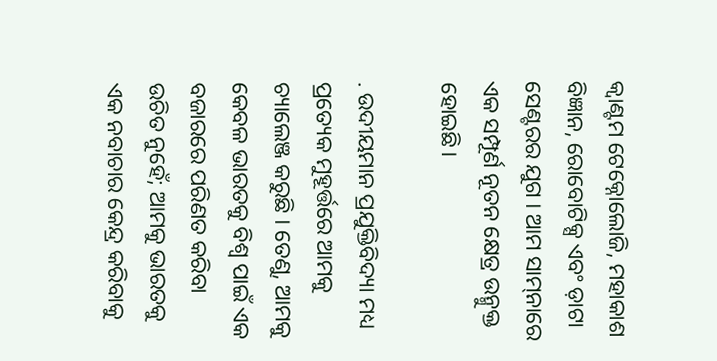କ୍ୱାଣ୍ଟମ ଟେକ୍ନୋଲୋଜି, ମହାକାଶ ବିଜ୍ଞାନ, ରୋବୋଟିକ୍ସ ଏବଂ ଡ଼ାଟା ସେଣ୍ଟରର ଯୁଗ । ଆମ ସାମ୍‌ନାରେ ଏକ ସମ୍ପୂର୍ଣ ନୂତନ କ୍ଷେତ୍ର ଉନ୍ମୁକ୍ତ ହୋଇଛି।

. ଉଦୀୟମାନ ପ୍ରଯୁକ୍ତିବିଦ୍ୟା ମଧ୍ୟ ପ୍ରତ୍ୟେକ ମୁହୂର୍ତ୍ତରେ ଆମକୁ ଚ୍ୟାଲେଞ୍ଜ କରୁଛି । ତେଣୁ, ଆମକୁ କେବଳ ଭାରତକୁ ବିଶ୍ୱ ପାଇଁ ଏକ ବଜାରରେ ପରିଣତ କରିବା ଉଚିତ ନୁହେଁ; ଆମକୁ ଭାରତକୁ ଏକ ନବାଚାର କେନ୍ଦ୍ର କରିବାକୁ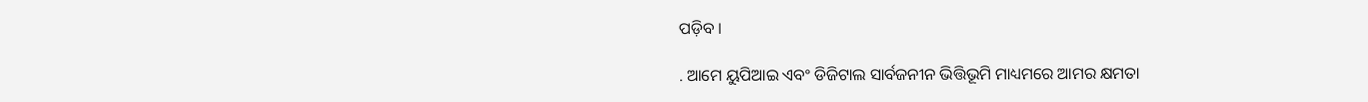ପଡ଼ିବ ।

. ଆମେ ୟୁପିଆଇ ଏବଂ ଡିଜିଟାଲ ସାର୍ବଜନୀନ ଭିତ୍ତିଭୂମି ମାଧ୍ୟମରେ ଆମର କ୍ଷମତା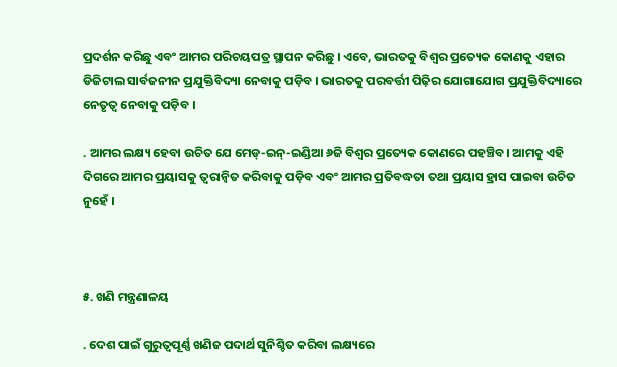ପ୍ରଦର୍ଶନ କରିଛୁ ଏବଂ ଆମର ପରିଚୟପତ୍ର ସ୍ଥାପନ କରିଛୁ । ଏବେ, ଭାରତକୁ ବିଶ୍ୱର ପ୍ରତ୍ୟେକ କୋଣକୁ ଏହାର ଡିଜିଟାଲ ସାର୍ବଜନୀନ ପ୍ରଯୁକ୍ତିବିଦ୍ୟା ନେବାକୁ ପଡ଼ିବ । ଭାରତକୁ ପରବର୍ତ୍ତୀ ପିଢ଼ିର ଯୋଗାଯୋଗ ପ୍ରଯୁକ୍ତିବିଦ୍ୟାରେ ନେତୃତ୍ୱ ନେବାକୁ ପଡ଼ିବ ।

. ଆମର ଲକ୍ଷ୍ୟ ହେବା ଉଚିତ ଯେ ମେଡ୍‌-ଇନ୍‌-ଇଣ୍ଡିଆ ୬ଜି ବିଶ୍ୱର ପ୍ରତ୍ୟେକ କୋଣରେ ପହଞ୍ଚିବ। ଆମକୁ ଏହି ଦିଗରେ ଆମର ପ୍ରୟାସକୁ ତ୍ୱରାନ୍ୱିତ କରିବାକୁ ପଡ଼ିବ ଏବଂ ଆମର ପ୍ରତିବଦ୍ଧତା ତଥା ପ୍ରୟାସ ହ୍ରାସ ପାଇବା ଉଚିତ ନୁହେଁ ।



୫. ଖଣି ମନ୍ତ୍ରଣାଳୟ

. ଦେଶ ପାଇଁ ଗୁରୁତ୍ୱପୂର୍ଣ୍ଣ ଖଣିଜ ପଦାର୍ଥ ସୁନିଶ୍ଚିତ କରିବା ଲକ୍ଷ୍ୟରେ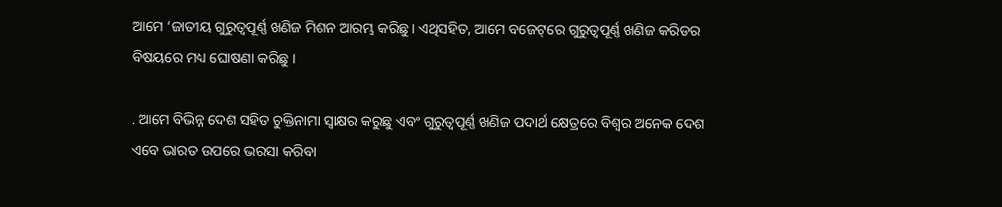ଆମେ ‘ଜାତୀୟ ଗୁରୁତ୍ୱପୂର୍ଣ୍ଣ ଖଣିଜ ମିଶନ ଆରମ୍ଭ କରିଛୁ। ଏଥିସହିତ, ଆମେ ବଜେଟ୍‌ରେ ଗୁରୁତ୍ୱପୂର୍ଣ୍ଣ ଖଣିଜ କରିଡର ବିଷୟରେ ମଧ୍ୟ ଘୋଷଣା କରିଛୁ ।

. ଆମେ ବିଭିନ୍ନ ଦେଶ ସହିତ ଚୁକ୍ତିନାମା ସ୍ୱାକ୍ଷର କରୁଛୁ ଏବଂ ଗୁରୁତ୍ୱପୂର୍ଣ୍ଣ ଖଣିଜ ପଦାର୍ଥ କ୍ଷେତ୍ରରେ ବିଶ୍ୱର ଅନେକ ଦେଶ ଏବେ ଭାରତ ଉପରେ ଭରସା କରିବା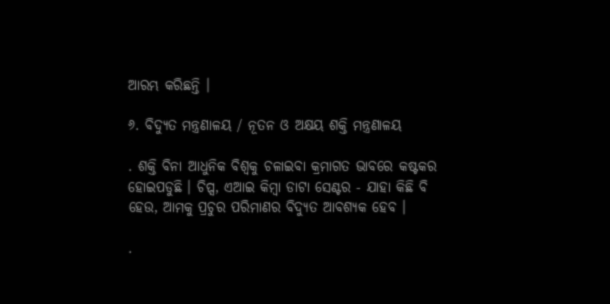ଆରମ୍ଭ କରିଛନ୍ତି ।

୬. ବିଦ୍ୟୁତ ମନ୍ତ୍ରଣାଳୟ / ନୂତନ ଓ ଅକ୍ଷୟ ଶକ୍ତି ମନ୍ତ୍ରଣାଳୟ

. ଶକ୍ତି ବିନା ଆଧୁନିକ ବିଶ୍ୱକୁ ଚଳାଇବା କ୍ରମାଗତ ଭାବରେ କଷ୍ଟକର ହୋଇପଡୁଛି । ଚିପ୍ସ, ଏଆଇ କିମ୍ବା ଡାଟା ସେଣ୍ଟର - ଯାହା କିଛି ବି ହେଉ, ଆମକୁ ପ୍ରଚୁର ପରିମାଣର ବିଦ୍ୟୁତ ଆବଶ୍ୟକ ହେବ ।

.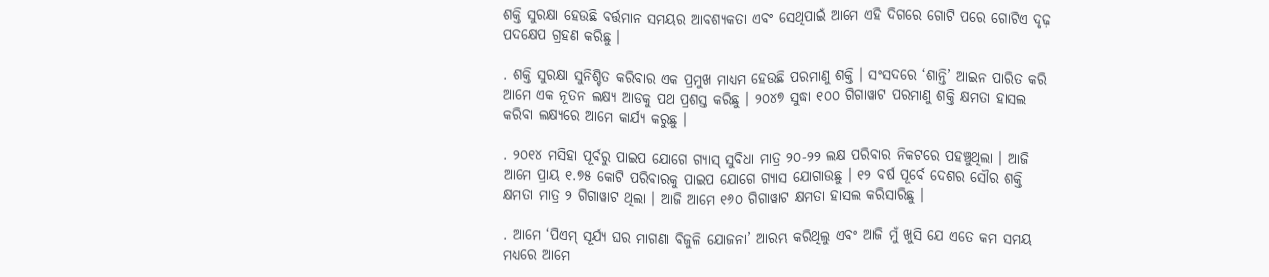ଶକ୍ତି ସୁରକ୍ଷା ହେଉଛି ବର୍ତ୍ତମାନ ସମୟର ଆବଶ୍ୟକତା ଏବଂ ସେଥିପାଇଁ ଆମେ ଏହି ଦିଗରେ ଗୋଟି ପରେ ଗୋଟିଏ ଦୃଢ଼ ପଦକ୍ଷେପ ଗ୍ରହଣ କରିଛୁ ।

. ଶକ୍ତି ସୁରକ୍ଷା ସୁନିଶ୍ଚିତ କରିବାର ଏକ ପ୍ରମୁଖ ମାଧ୍ୟମ ହେଉଛି ପରମାଣୁ ଶକ୍ତି । ସଂସଦରେ ‘ଶାନ୍ତି’ ଆଇନ ପାରିତ କରି ଆମେ ଏକ ନୂତନ ଲକ୍ଷ୍ୟ ଆଡକୁ ପଥ ପ୍ରଶସ୍ତ କରିଛୁ । ୨୦୪୭ ସୁଦ୍ଧା ୧୦୦ ଗିଗାୱାଟ ପରମାଣୁ ଶକ୍ତି କ୍ଷମତା ହାସଲ କରିବା ଲକ୍ଷ୍ୟରେ ଆମେ କାର୍ଯ୍ୟ କରୁଛୁ ।

. ୨୦୧୪ ମସିହା ପୂର୍ବରୁ ପାଇପ ଯୋଗେ ଗ୍ୟାସ୍ ସୁବିଧା ମାତ୍ର ୨୦-୨୨ ଲକ୍ଷ ପରିବାର ନିକଟରେ ପହଞ୍ଚୁଥିଲା । ଆଜି ଆମେ ପ୍ରାୟ ୧.୭୫ କୋଟି ପରିବାରକୁ ପାଇପ ଯୋଗେ ଗ୍ୟାସ ଯୋଗାଉଛୁ । ୧୨ ବର୍ଷ ପୂର୍ବେ ଦେଶର ସୌର ଶକ୍ତି କ୍ଷମତା ମାତ୍ର ୨ ଗିଗାୱାଟ ଥିଲା । ଆଜି ଆମେ ୧୬୦ ଗିଗାୱାଟ କ୍ଷମତା ହାସଲ କରିସାରିଛୁ ।

. ଆମେ ‘ପିଏମ୍ ସୂର୍ଯ୍ୟ ଘର ମାଗଣା ବିଜୁଳି ଯୋଜନା’ ଆରମ୍ଭ କରିଥିଲୁ ଏବଂ ଆଜି ମୁଁ ଖୁସି ଯେ ଏତେ କମ ସମୟ ମଧ୍ୟରେ ଆମେ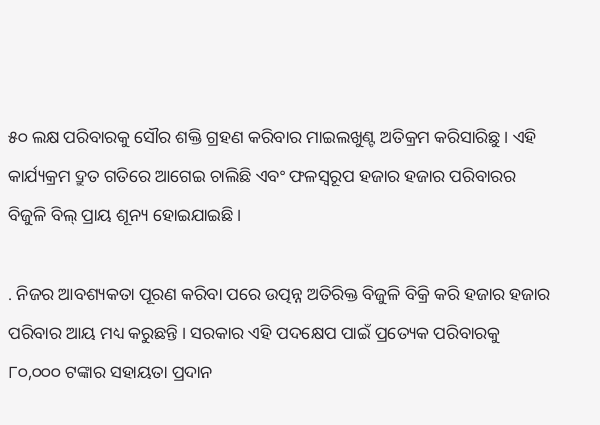୫୦ ଲକ୍ଷ ପରିବାରକୁ ସୌର ଶକ୍ତି ଗ୍ରହଣ କରିବାର ମାଇଲଖୁଣ୍ଟ ଅତିକ୍ରମ କରିସାରିଛୁ । ଏହି କାର୍ଯ୍ୟକ୍ରମ ଦ୍ରୁତ ଗତିରେ ଆଗେଇ ଚାଲିଛି ଏବଂ ଫଳସ୍ୱରୂପ ହଜାର ହଜାର ପରିବାରର ବିଜୁଳି ବିଲ୍ ପ୍ରାୟ ଶୂନ୍ୟ ହୋଇଯାଇଛି ।

. ନିଜର ଆବଶ୍ୟକତା ପୂରଣ କରିବା ପରେ ଉତ୍ପନ୍ନ ଅତିରିକ୍ତ ବିଜୁଳି ବିକ୍ରି କରି ହଜାର ହଜାର ପରିବାର ଆୟ ମଧ୍ୟ କରୁଛନ୍ତି । ସରକାର ଏହି ପଦକ୍ଷେପ ପାଇଁ ପ୍ରତ୍ୟେକ ପରିବାରକୁ ୮୦,୦୦୦ ଟଙ୍କାର ସହାୟତା ପ୍ରଦାନ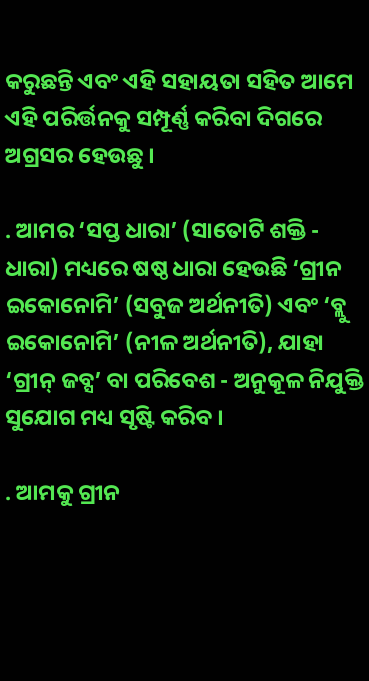କରୁଛନ୍ତି ଏବଂ ଏହି ସହାୟତା ସହିତ ଆମେ ଏହି ପରିର୍ତ୍ତନକୁ ସମ୍ପୂର୍ଣ୍ଣ କରିବା ଦିଗରେ ଅଗ୍ରସର ହେଉଛୁ ।

. ଆମର ‘ସପ୍ତ ଧାରା’ (ସାତୋଟି ଶକ୍ତି - ଧାରା) ମଧ୍ୟରେ ଷଷ୍ଠ ଧାରା ହେଉଛି ‘ଗ୍ରୀନ ଇକୋନୋମି’ (ସବୁଜ ଅର୍ଥନୀତି) ଏବଂ ‘ବ୍ଲୁ ଇକୋନୋମି’ (ନୀଳ ଅର୍ଥନୀତି), ଯାହା ‘ଗ୍ରୀନ୍ ଜବ୍ସ’ ବା ପରିବେଶ - ଅନୁକୂଳ ନିଯୁକ୍ତି ସୁଯୋଗ ମଧ୍ୟ ସୃଷ୍ଟି କରିବ ।

. ଆମକୁ ଗ୍ରୀନ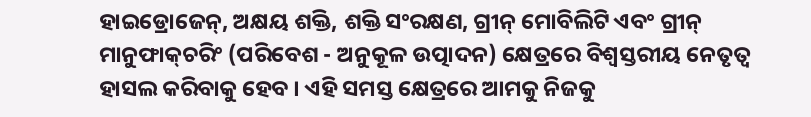ହାଇଡ୍ରୋଜେନ୍‌, ଅକ୍ଷୟ ଶକ୍ତି, ଶକ୍ତି ସଂରକ୍ଷଣ, ଗ୍ରୀନ୍ ମୋବିଲିଟି ଏବଂ ଗ୍ରୀନ୍ ମାନୁଫାକ୍‌ଚରିଂ (ପରିବେଶ - ଅନୁକୂଳ ଉତ୍ପାଦନ) କ୍ଷେତ୍ରରେ ବିଶ୍ୱସ୍ତରୀୟ ନେତୃତ୍ୱ ହାସଲ କରିବାକୁ ହେବ । ଏହି ସମସ୍ତ କ୍ଷେତ୍ରରେ ଆମକୁ ନିଜକୁ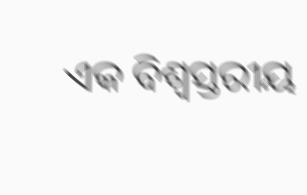ଏକ ବିଶ୍ୱସ୍ତରୀୟ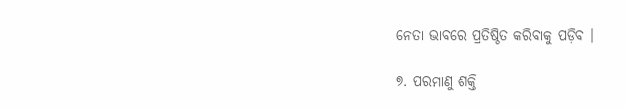ନେତା ଭାବରେ ପ୍ରତିଷ୍ଠିତ କରିବାକୁ ପଡ଼ିବ ।

୭. ପରମାଣୁ ଶକ୍ତି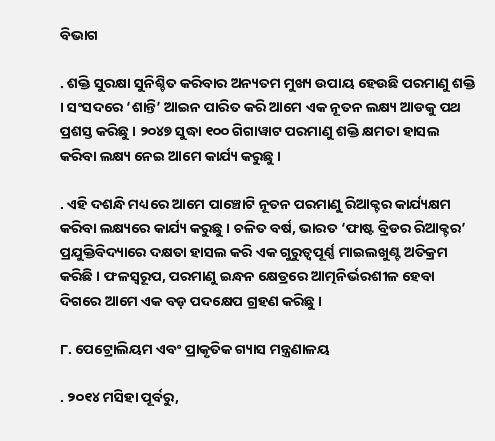ବିଭାଗ

. ଶକ୍ତି ସୁରକ୍ଷା ସୁନିଶ୍ଚିତ କରିବାର ଅନ୍ୟତମ ମୁଖ୍ୟ ଉପାୟ ହେଉଛି ପରମାଣୁ ଶକ୍ତି । ସଂସଦରେ ‘ଶାନ୍ତି’ ଆଇନ ପାରିତ କରି ଆମେ ଏକ ନୂତନ ଲକ୍ଷ୍ୟ ଆଡକୁ ପଥ ପ୍ରଶସ୍ତ କରିଛୁ । ୨୦୪୭ ସୁଦ୍ଧା ୧୦୦ ଗିଗାୱାଟ ପରମାଣୁ ଶକ୍ତି କ୍ଷମତା ହାସଲ କରିବା ଲକ୍ଷ୍ୟ ନେଇ ଆମେ କାର୍ଯ୍ୟ କରୁଛୁ ।

. ଏହି ଦଶନ୍ଧି ମଧ୍ୟରେ ଆମେ ପାଞ୍ଚୋଟି ନୂତନ ପରମାଣୁ ରିଆକ୍ଟର କାର୍ଯ୍ୟକ୍ଷମ କରିବା ଲକ୍ଷ୍ୟରେ କାର୍ଯ୍ୟ କରୁଛୁ । ଚଳିତ ବର୍ଷ, ଭାରତ ‘ଫାଷ୍ଟ ବ୍ରିଡର ରିଆକ୍ଟର’ ପ୍ରଯୁକ୍ତିବିଦ୍ୟାରେ ଦକ୍ଷତା ହାସଲ କରି ଏକ ଗୁରୁତ୍ୱପୂର୍ଣ୍ଣ ମାଇଲଖୁଣ୍ଟ ଅତିକ୍ରମ କରିଛି । ଫଳସ୍ୱରୂପ, ପରମାଣୁ ଇନ୍ଧନ କ୍ଷେତ୍ରରେ ଆତ୍ମନିର୍ଭରଶୀଳ ହେବା ଦିଗରେ ଆମେ ଏକ ବଡ଼ ପଦକ୍ଷେପ ଗ୍ରହଣ କରିଛୁ ।

୮. ପେଟ୍ରୋଲିୟମ ଏବଂ ପ୍ରାକୃତିକ ଗ୍ୟାସ ମନ୍ତ୍ରଣାଳୟ

. ୨୦୧୪ ମସିହା ପୂର୍ବରୁ,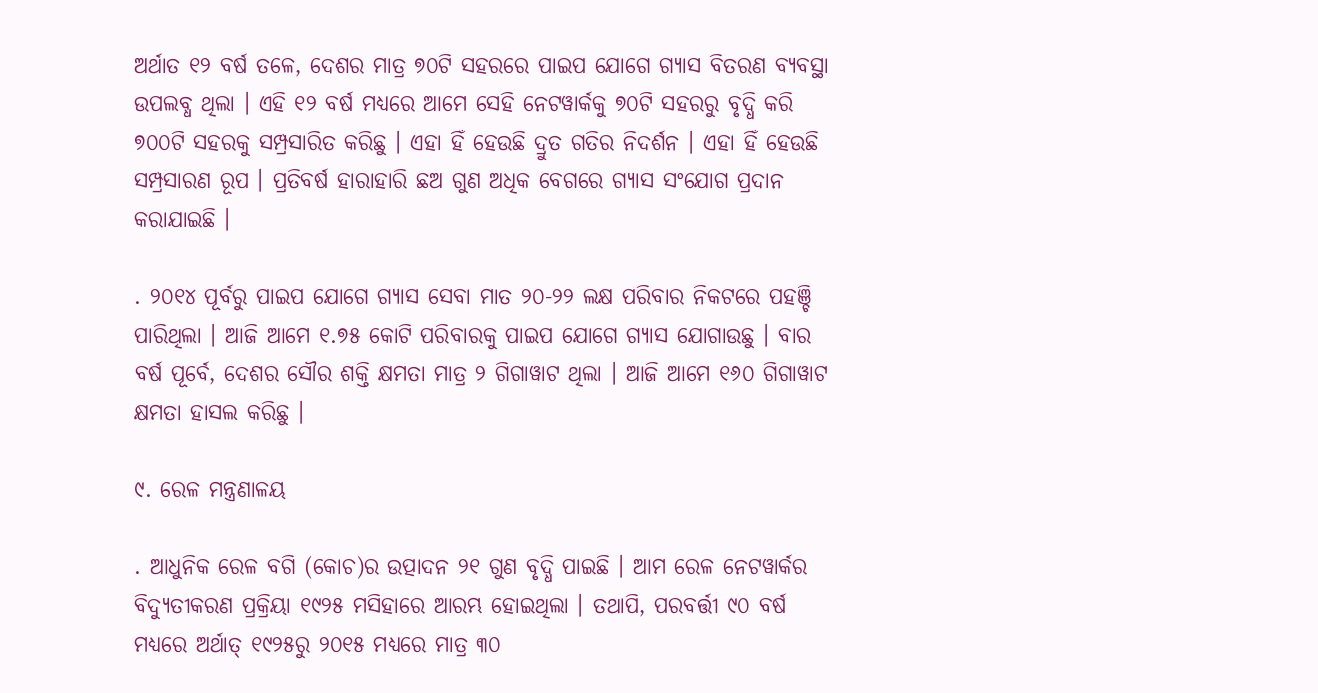ଅର୍ଥାତ ୧୨ ବର୍ଷ ତଳେ, ଦେଶର ମାତ୍ର ୭୦ଟି ସହରରେ ପାଇପ ଯୋଗେ ଗ୍ୟାସ ବିତରଣ ବ୍ୟବସ୍ଥା ଉପଲବ୍ଧ ଥିଲା । ଏହି ୧୨ ବର୍ଷ ମଧ୍ୟରେ ଆମେ ସେହି ନେଟୱାର୍କକୁ ୭୦ଟି ସହରରୁ ବୃଦ୍ଧି କରି ୭୦୦ଟି ସହରକୁ ସମ୍ପ୍ରସାରିତ କରିଛୁ । ଏହା ହିଁ ହେଉଛି ଦ୍ରୁତ ଗତିର ନିଦର୍ଶନ । ଏହା ହିଁ ହେଉଛି ସମ୍ପ୍ରସାରଣ ରୂପ । ପ୍ରତିବର୍ଷ ହାରାହାରି ଛଅ ଗୁଣ ଅଧିକ ବେଗରେ ଗ୍ୟାସ ସଂଯୋଗ ପ୍ରଦାନ କରାଯାଇଛି ।

. ୨୦୧୪ ପୂର୍ବରୁ ପାଇପ ଯୋଗେ ଗ୍ୟାସ ସେବା ମାତ ୨୦-୨୨ ଲକ୍ଷ ପରିବାର ନିକଟରେ ପହଞ୍ଚି ପାରିଥିଲା । ଆଜି ଆମେ ୧.୭୫ କୋଟି ପରିବାରକୁ ପାଇପ ଯୋଗେ ଗ୍ୟାସ ଯୋଗାଉଛୁ । ବାର ବର୍ଷ ପୂର୍ବେ, ଦେଶର ସୌର ଶକ୍ତି କ୍ଷମତା ମାତ୍ର ୨ ଗିଗାୱାଟ ଥିଲା । ଆଜି ଆମେ ୧୬୦ ଗିଗାୱାଟ କ୍ଷମତା ହାସଲ କରିଛୁ ।

୯. ରେଳ ମନ୍ତ୍ରଣାଳୟ

. ଆଧୁନିକ ରେଳ ବଗି (କୋଚ)ର ଉତ୍ପାଦନ ୨୧ ଗୁଣ ବୃଦ୍ଧି ପାଇଛି । ଆମ ରେଳ ନେଟୱାର୍କର ବିଦ୍ୟୁତୀକରଣ ପ୍ରକ୍ରିୟା ୧୯୨୫ ମସିହାରେ ଆରମ୍ଭ ହୋଇଥିଲା । ତଥାପି, ପରବର୍ତ୍ତୀ ୯୦ ବର୍ଷ ମଧ୍ୟରେ ଅର୍ଥାତ୍ ୧୯୨୫ରୁ ୨୦୧୫ ମଧ୍ୟରେ ମାତ୍ର ୩୦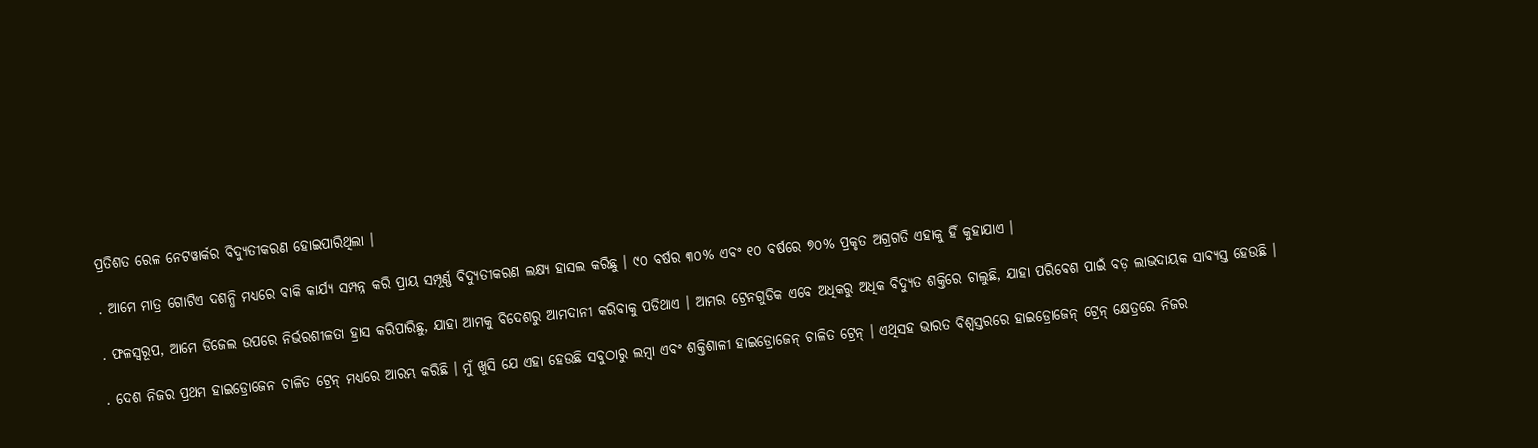ପ୍ରତିଶତ ରେଳ ନେଟୱାର୍କର ବିଦ୍ୟୁତୀକରଣ ହୋଇପାରିଥିଲା ।

. ଆମେ ମାତ୍ର ଗୋଟିଏ ଦଶନ୍ଧି ମଧ୍ୟରେ ବାକି କାର୍ଯ୍ୟ ସମ୍ପନ୍ନ କରି ପ୍ରାୟ ସମ୍ପୂର୍ଣ୍ଣ ବିଦ୍ୟୁତୀକରଣ ଲକ୍ଷ୍ୟ ହାସଲ କରିଛୁ । ୯୦ ବର୍ଷର ୩୦% ଏବଂ ୧୦ ବର୍ଷରେ ୭୦% ପ୍ରକୃତ ଅଗ୍ରଗତି ଏହାକୁ ହିଁ କୁହାଯାଏ ।

. ଫଳସ୍ୱରୂପ, ଆମେ ଡିଜେଲ ଉପରେ ନିର୍ଭରଶୀଳତା ହ୍ରାସ କରିପାରିଛୁ, ଯାହା ଆମକୁ ବିଦେଶରୁ ଆମଦାନୀ କରିବାକୁ ପଡିଥାଏ । ଆମର ଟ୍ରେନଗୁଡିକ ଏବେ ଅଧିକରୁ ଅଧିକ ବିଦ୍ୟୁତ ଶକ୍ତିରେ ଚାଲୁଛି, ଯାହା ପରିବେଶ ପାଇଁ ବଡ଼ ଲାଭଦାୟକ ସାବ୍ୟସ୍ତ ହେଉଛି ।

. ଦେଶ ନିଜର ପ୍ରଥମ ହାଇଡ୍ରୋଜେନ ଚାଳିତ ଟ୍ରେନ୍ ମଧ୍ୟରେ ଆରମ୍ଭ କରିଛି । ମୁଁ ଖୁସି ଯେ ଏହା ହେଉଛି ସବୁଠାରୁ ଲମ୍ବା ଏବଂ ଶକ୍ତିଶାଳୀ ହାଇଡ୍ରୋଜେନ୍ ଚାଳିତ ଟ୍ରେନ୍ । ଏଥିସହ ଭାରତ ବିଶ୍ୱସ୍ତରରେ ହାଇଡ୍ରୋଜେନ୍ ଟ୍ରେନ୍ କ୍ଷେତ୍ରରେ ନିଜର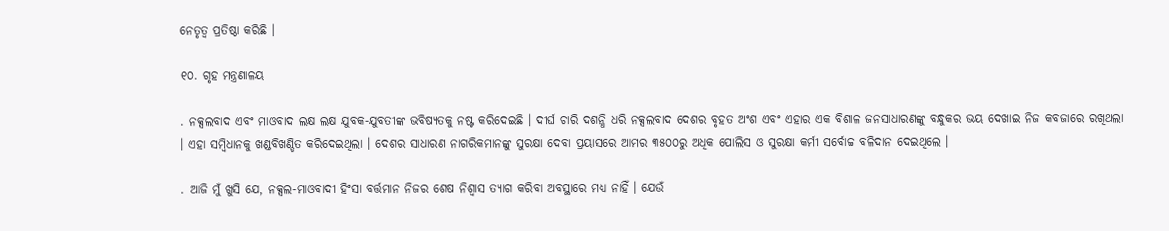ନେତୃତ୍ୱ ପ୍ରତିଷ୍ଠା କରିଛି ।

୧୦. ଗୃହ ମନ୍ତ୍ରଣାଳୟ

. ନକ୍ସଲବାଦ ଏବଂ ମାଓବାଦ ଲକ୍ଷ ଲକ୍ଷ ଯୁବକ-ଯୁବତୀଙ୍କ ଭବିଷ୍ୟତକୁ ନଷ୍ଟ କରିଦେଇଛି । ଦୀର୍ଘ ଚାରି ଦଶନ୍ଧି ଧରି ନକ୍ସଲବାଦ ଦେଶର ବୃହତ ଅଂଶ ଏବଂ ଏହାର ଏକ ବିଶାଳ ଜନସାଧାରଣଙ୍କୁ ବନ୍ଧୁକର ଭୟ ଦେଖାଇ ନିଜ କବଜାରେ ରଖିଥଲା । ଏହା ସମ୍ବିଧାନକୁ ଖଣ୍ଡବିଖଣ୍ଡିତ କରିଦେଇଥିଲା । ଦେଶର ସାଧାରଣ ନାଗରିକମାନଙ୍କୁ ସୁରକ୍ଷା ଦେବା ପ୍ରୟାସରେ ଆମର ୩୫୦୦ରୁ ଅଧିକ ପୋଲିସ ଓ ସୁରକ୍ଷା କର୍ମୀ ସର୍ବୋଚ୍ଚ ବଳିଦାନ ଦେଇଥିଲେ ।

. ଆଜି ମୁଁ ଖୁସି ଯେ, ନକ୍ସଲ-ମାଓବାଦୀ ହିଂସା ବର୍ତ୍ତମାନ ନିଜର ଶେଷ ନିଶ୍ୱାସ ତ୍ୟାଗ କରିବା ଅବସ୍ଥାରେ ମଧ୍ୟ ନାହିଁ । ଯେଉଁ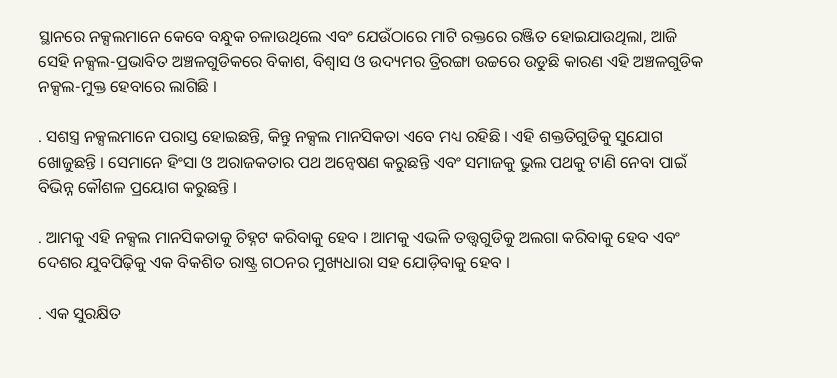ସ୍ଥାନରେ ନକ୍ସଲମାନେ କେବେ ବନ୍ଧୁକ ଚଳାଉଥିଲେ ଏବଂ ଯେଉଁଠାରେ ମାଟି ରକ୍ତରେ ରଞ୍ଜିତ ହୋଇଯାଉଥିଲା, ଆଜି ସେହି ନକ୍ସଲ-ପ୍ରଭାବିତ ଅଞ୍ଚଳଗୁଡିକରେ ବିକାଶ, ବିଶ୍ୱାସ ଓ ଉଦ୍ୟମର ତ୍ରିରଙ୍ଗା ଉଚ୍ଚରେ ଉଡୁଛି କାରଣ ଏହି ଅଞ୍ଚଳଗୁଡିକ ନକ୍ସଲ-ମୁକ୍ତ ହେବାରେ ଲାଗିଛି ।

. ସଶସ୍ତ୍ର ନକ୍ସଲମାନେ ପରାସ୍ତ ହୋଇଛନ୍ତି, କିନ୍ତୁ ନକ୍ସଲ ମାନସିକତା ଏବେ ମଧ୍ୟ ରହିଛି । ଏହି ଶକ୍ତତିଗୁଡିକୁ ସୁଯୋଗ ଖୋଜୁଛନ୍ତି । ସେମାନେ ହିଂସା ଓ ଅରାଜକତାର ପଥ ଅନ୍ୱେଷଣ କରୁଛନ୍ତି ଏବଂ ସମାଜକୁ ଭୁଲ ପଥକୁ ଟାଣି ନେବା ପାଇଁ ବିଭିନ୍ନ କୌଶଳ ପ୍ରୟୋଗ କରୁଛନ୍ତି ।

. ଆମକୁ ଏହି ନକ୍ସଲ ମାନସିକତାକୁ ଚିହ୍ନଟ କରିବାକୁ ହେବ । ଆମକୁ ଏଭଳି ତତ୍ତ୍ୱଗୁଡିକୁ ଅଲଗା କରିବାକୁ ହେବ ଏବଂ ଦେଶର ଯୁବପିଢ଼ିକୁ ଏକ ବିକଶିତ ରାଷ୍ଟ୍ର ଗଠନର ମୁଖ୍ୟଧାରା ସହ ଯୋଡ଼ିବାକୁ ହେବ ।

. ଏକ ସୁରକ୍ଷିତ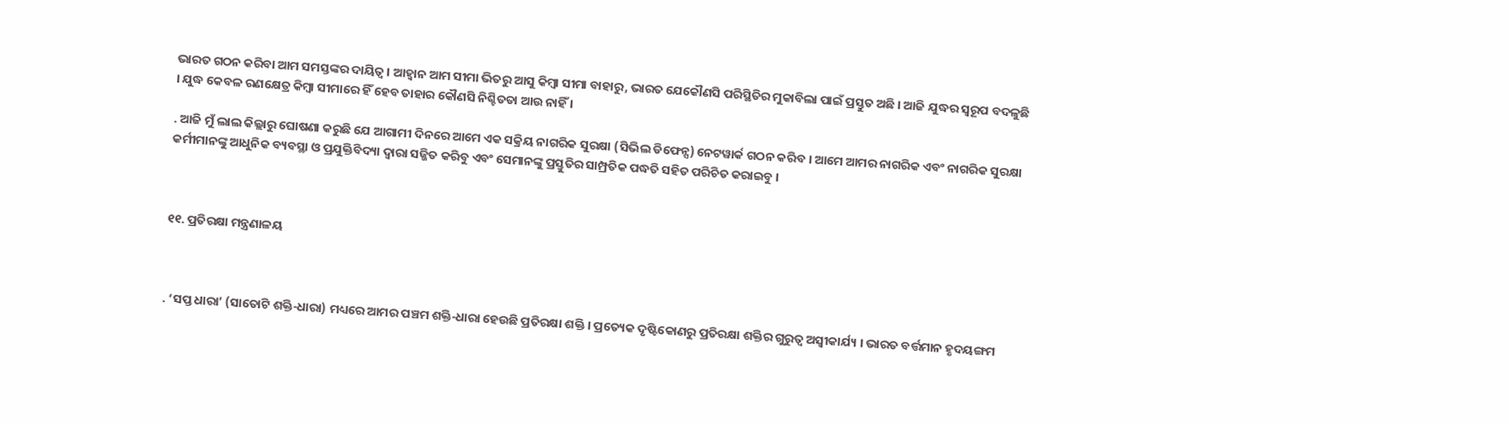ଭାରତ ଗଠନ କରିବା ଆମ ସମସ୍ତଙ୍କର ଦାୟିତ୍ୱ । ଆହ୍ୱାନ ଆମ ସୀମା ଭିତରୁ ଆସୁ କିମ୍ବା ସୀମା ବାହାରୁ, ଭାରତ ଯେକୌଣସି ପରିସ୍ଥିତିର ମୁକାବିଲା ପାଇଁ ପ୍ରସ୍ତୁତ ଅଛି । ଆଜି ଯୁଦ୍ଧର ସ୍ୱରୂପ ବଦଳୁଛି । ଯୁଦ୍ଧ କେବଳ ରଣକ୍ଷେତ୍ର କିମ୍ବା ସୀମାରେ ହିଁ ହେବ ତାହାର କୌଣସି ନିଶ୍ଚିତତା ଆଉ ନାହିଁ ।

. ଆଜି ମୁଁ ଲାଲ କିଲ୍ଲାରୁ ଘୋଷଣା କରୁଛି ଯେ ଆଗାମୀ ଦିନରେ ଆମେ ଏକ ସକ୍ରିୟ ନାଗରିକ ସୁରକ୍ଷା (ସିଭିଲ ଡିଫେନ୍ସ) ନେଟୱାର୍କ ଗଠନ କରିବ । ଆମେ ଆମର ନାଗରିକ ଏବଂ ନାଗରିକ ସୁରକ୍ଷା କର୍ମୀମାନଙ୍କୁ ଆଧୁନିକ ବ୍ୟବସ୍ଥା ଓ ପ୍ରଯୁକ୍ତିବିଦ୍ୟା ଦ୍ୱାରା ସଜ୍ଜିତ କରିବୁ ଏବଂ ସେମାନଙ୍କୁ ପ୍ରସ୍ତୁତିର ସାମ୍ପ୍ରତିକ ପଦ୍ଧତି ସହିତ ପରିଚିତ କରାଇବୁ ।



୧୧. ପ୍ରତିରକ୍ଷା ମନ୍ତ୍ରଣାଳୟ



. ‘ସପ୍ତ ଧାରା’ (ସାତୋଟି ଶକ୍ତି-ଧାରା) ମଧ୍ୟରେ ଆମର ପଞ୍ଚମ ଶକ୍ତି-ଧାରା ହେଉଛି ପ୍ରତିରକ୍ଷା ଶକ୍ତି । ପ୍ରତ୍ୟେକ ଦୃଷ୍ଟିକୋଣରୁ ପ୍ରତିରକ୍ଷା ଶକ୍ତିର ଗୁରୁତ୍ୱ ଅସ୍ୱୀକାର୍ଯ୍ୟ । ଭାରତ ବର୍ତ୍ତମାନ ହୃଦୟଙ୍ଗମ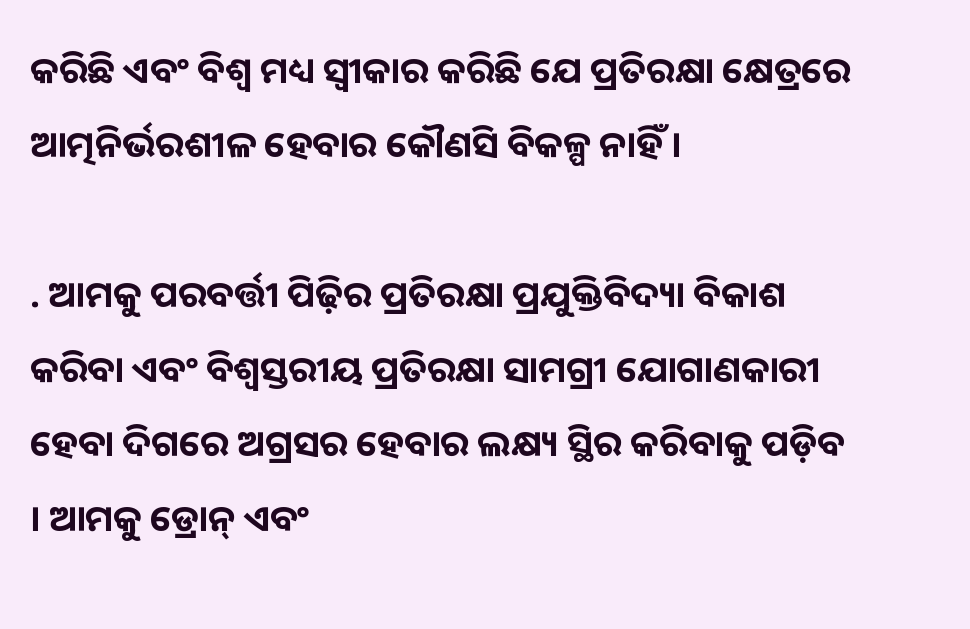କରିଛି ଏବଂ ବିଶ୍ୱ ମଧ୍ୟ ସ୍ୱୀକାର କରିଛି ଯେ ପ୍ରତିରକ୍ଷା କ୍ଷେତ୍ରରେ ଆତ୍ମନିର୍ଭରଶୀଳ ହେବାର କୌଣସି ବିକଳ୍ପ ନାହିଁ ।

. ଆମକୁ ପରବର୍ତ୍ତୀ ପିଢ଼ିର ପ୍ରତିରକ୍ଷା ପ୍ରଯୁକ୍ତିବିଦ୍ୟା ବିକାଶ କରିବା ଏବଂ ବିଶ୍ୱସ୍ତରୀୟ ପ୍ରତିରକ୍ଷା ସାମଗ୍ରୀ ଯୋଗାଣକାରୀ ହେବା ଦିଗରେ ଅଗ୍ରସର ହେବାର ଲକ୍ଷ୍ୟ ସ୍ଥିର କରିବାକୁ ପଡ଼ିବ । ଆମକୁ ଡ୍ରୋନ୍ ଏବଂ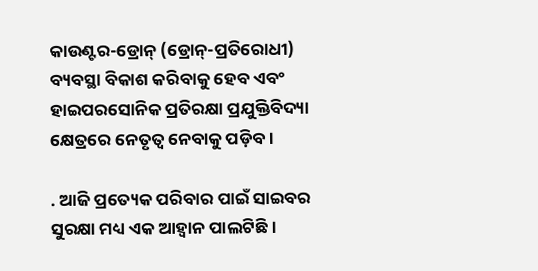କାଉଣ୍ଟର-ଡ୍ରୋନ୍ (ଡ୍ରୋନ୍‌-ପ୍ରତିରୋଧୀ) ବ୍ୟବସ୍ଥା ବିକାଶ କରିବାକୁ ହେବ ଏବଂ ହାଇପରସୋନିକ ପ୍ରତିରକ୍ଷା ପ୍ରଯୁକ୍ତିବିଦ୍ୟା କ୍ଷେତ୍ରରେ ନେତୃତ୍ୱ ନେବାକୁ ପଡ଼ିବ ।

. ଆଜି ପ୍ରତ୍ୟେକ ପରିବାର ପାଇଁ ସାଇବର ସୁରକ୍ଷା ମଧ୍ୟ ଏକ ଆହ୍ୱାନ ପାଲଟିଛି ।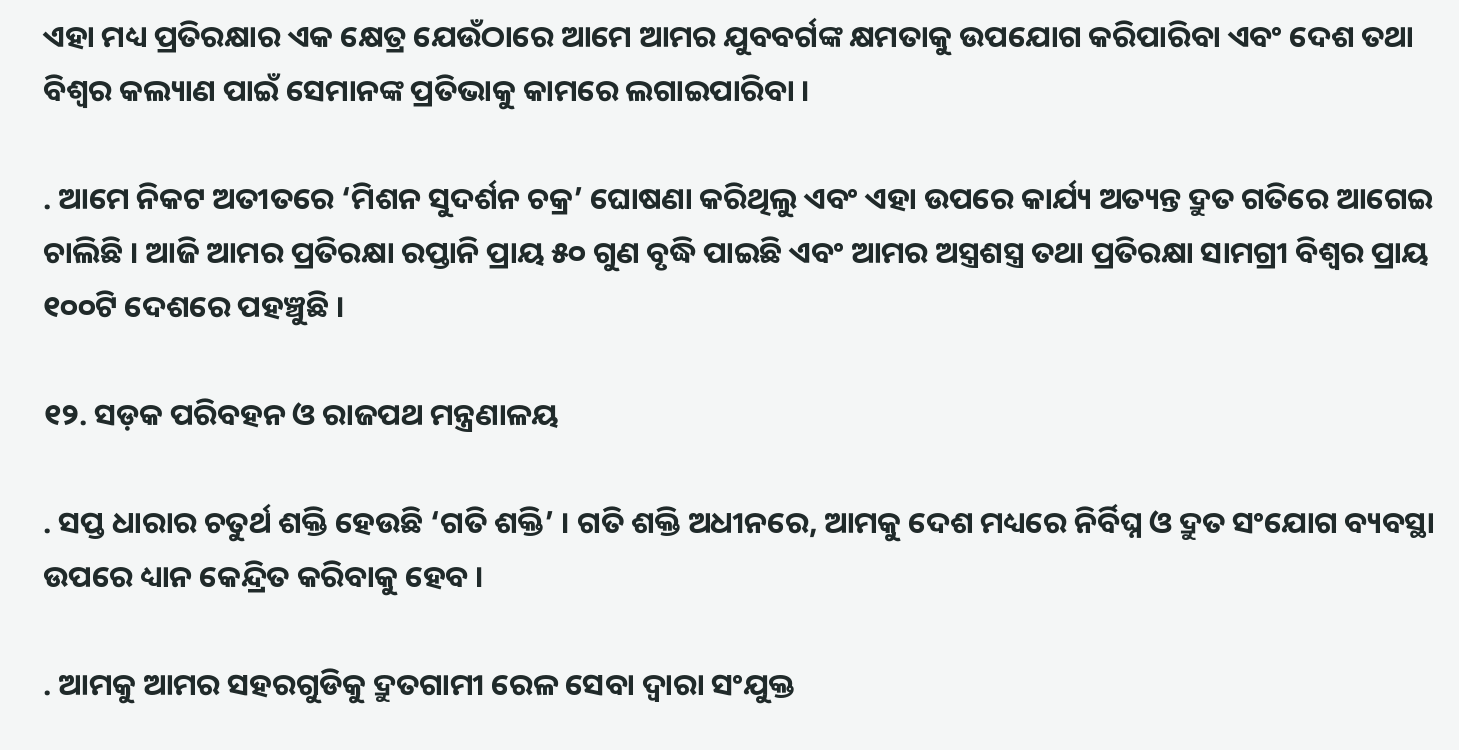ଏହା ମଧ୍ୟ ପ୍ରତିରକ୍ଷାର ଏକ କ୍ଷେତ୍ର ଯେଉଁଠାରେ ଆମେ ଆମର ଯୁବବର୍ଗଙ୍କ କ୍ଷମତାକୁ ଉପଯୋଗ କରିପାରିବା ଏବଂ ଦେଶ ତଥା ବିଶ୍ୱର କଲ୍ୟାଣ ପାଇଁ ସେମାନଙ୍କ ପ୍ରତିଭାକୁ କାମରେ ଲଗାଇପାରିବା ।

. ଆମେ ନିକଟ ଅତୀତରେ ‘ମିଶନ ସୁଦର୍ଶନ ଚକ୍ର’ ଘୋଷଣା କରିଥିଲୁ ଏବଂ ଏହା ଉପରେ କାର୍ଯ୍ୟ ଅତ୍ୟନ୍ତ ଦ୍ରୁତ ଗତିରେ ଆଗେଇ ଚାଲିଛି । ଆଜି ଆମର ପ୍ରତିରକ୍ଷା ରପ୍ତାନି ପ୍ରାୟ ୫୦ ଗୁଣ ବୃଦ୍ଧି ପାଇଛି ଏବଂ ଆମର ଅସ୍ତ୍ରଶସ୍ତ୍ର ତଥା ପ୍ରତିରକ୍ଷା ସାମଗ୍ରୀ ବିଶ୍ୱର ପ୍ରାୟ ୧୦୦ଟି ଦେଶରେ ପହଞ୍ଚୁଛି ।

୧୨. ସଡ଼କ ପରିବହନ ଓ ରାଜପଥ ମନ୍ତ୍ରଣାଳୟ

. ସପ୍ତ ଧାରାର ଚତୁର୍ଥ ଶକ୍ତି ହେଉଛି ‘ଗତି ଶକ୍ତି’ । ଗତି ଶକ୍ତି ଅଧୀନରେ, ଆମକୁ ଦେଶ ମଧ୍ୟରେ ନିର୍ବିଘ୍ନ ଓ ଦ୍ରୁତ ସଂଯୋଗ ବ୍ୟବସ୍ଥା ଉପରେ ଧ୍ୟାନ କେନ୍ଦ୍ରିତ କରିବାକୁ ହେବ ।

. ଆମକୁ ଆମର ସହରଗୁଡିକୁ ଦ୍ରୁତଗାମୀ ରେଳ ସେବା ଦ୍ୱାରା ସଂଯୁକ୍ତ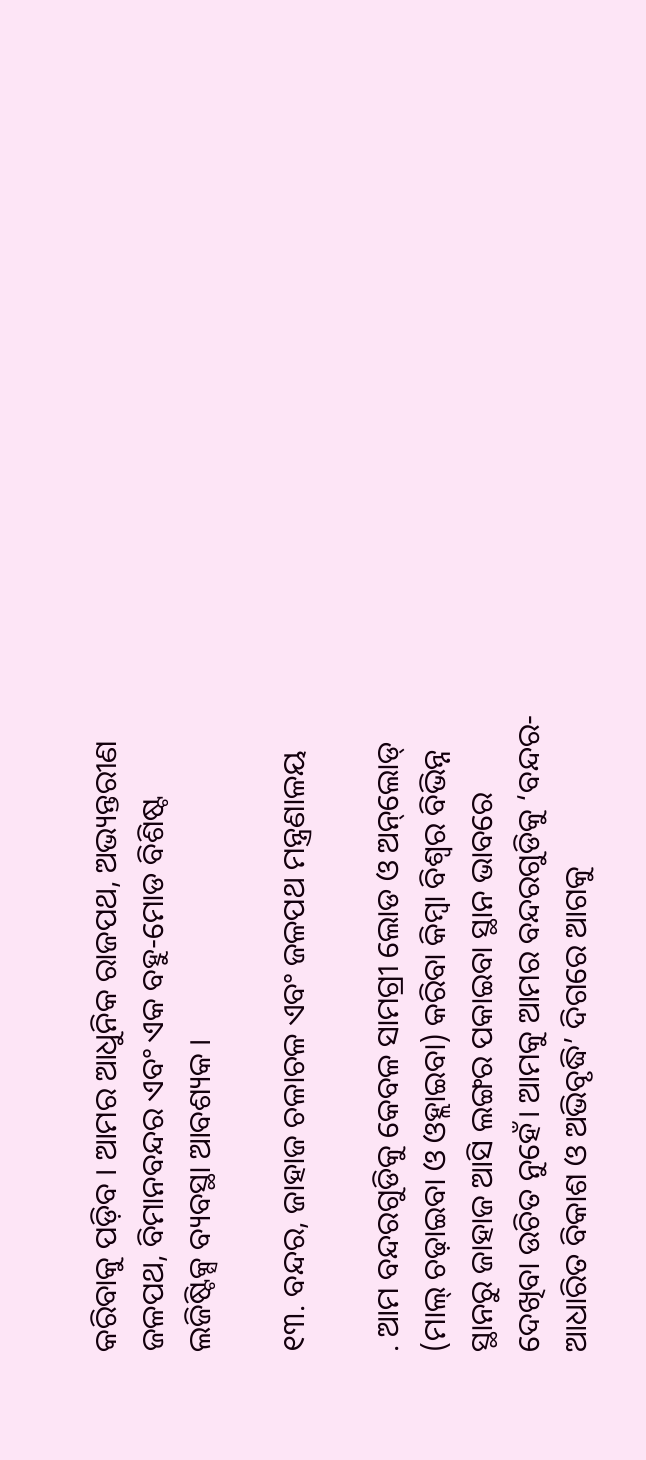କରିବାକୁ ପଡ଼ିବ । ଆମର ଆଧୁନିକ ରାଜପଥ, ଅଭ୍ୟନ୍ତରୀଣ ଜଳପଥ, ବିମାନବନ୍ଦର ଏବଂ ଏକ ବହୁ-ମୋଡ ବିଶିଷ୍ଟ ଲଜିଷ୍ଟିକ୍ସ ବ୍ୟବସ୍ଥା ଆବଶ୍ୟକ ।

୧୩. ବନ୍ଦର, ଜାହାଜ ଚଳାଚଳ ଏବଂ ଜଳପଥ ମନ୍ତ୍ରଣାଳୟ

. ଆମ ବନ୍ଦରଗୁଡିକୁ କେବଳ ସାମଗ୍ରୀ ଲୋଡ ଓ ଅନ୍‌ଲୋଡ୍ (ମାଲ୍ ଚଢ଼ାଇବା ଓ ଓହ୍ଲାଇବା) କରିବା କିମ୍ବା ବିଶ୍ୱର ବିଭିନ୍ନ ସ୍ଥାନରୁ ଜାହାଜ ଆସି ଲଙ୍ଗର ପକାଇବା ସ୍ଥାନ ଭାବରେ ଦେଖିବା ଉଚିତ ନୁହେଁ। ଆମକୁ ଆମର ବନ୍ଦରଗୁଡିକୁ ‘ବନ୍ଦର-ଆଧାରିତ ବିକାଶ ଓ ଅଭିବୃଦ୍ଧି’ ଦିଗରେ ଆଗକୁ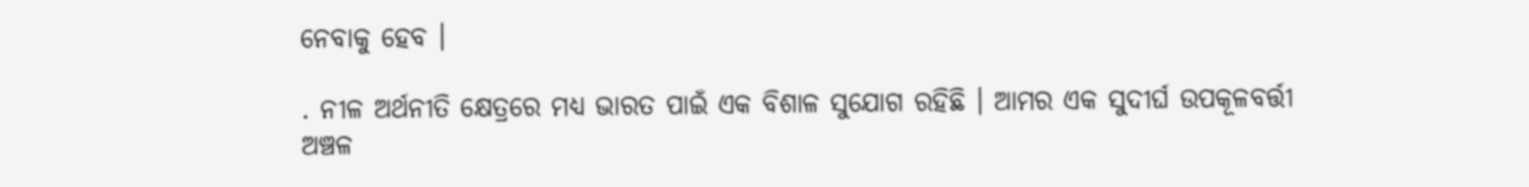ନେବାକୁ ହେବ ।

. ନୀଳ ଅର୍ଥନୀତି କ୍ଷେତ୍ରରେ ମଧ୍ୟ ଭାରତ ପାଇଁ ଏକ ବିଶାଳ ସୁଯୋଗ ରହିଛି । ଆମର ଏକ ସୁଦୀର୍ଘ ଉପକୂଳବର୍ତ୍ତୀ ଅଞ୍ଚଳ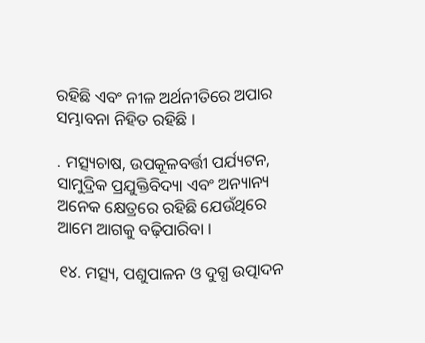ରହିଛି ଏବଂ ନୀଳ ଅର୍ଥନୀତିରେ ଅପାର ସମ୍ଭାବନା ନିହିତ ରହିଛି ।

. ମତ୍ସ୍ୟଚାଷ, ଉପକୂଳବର୍ତ୍ତୀ ପର୍ଯ୍ୟଟନ, ସାମୁଦ୍ରିକ ପ୍ରଯୁକ୍ତିବିଦ୍ୟା ଏବଂ ଅନ୍ୟାନ୍ୟ ଅନେକ କ୍ଷେତ୍ରରେ ରହିଛି ଯେଉଁଥିରେ ଆମେ ଆଗକୁ ବଢ଼ିପାରିବା ।

୧୪. ମତ୍ସ୍ୟ, ପଶୁପାଳନ ଓ ଦୁଗ୍ଧ ଉତ୍ପାଦନ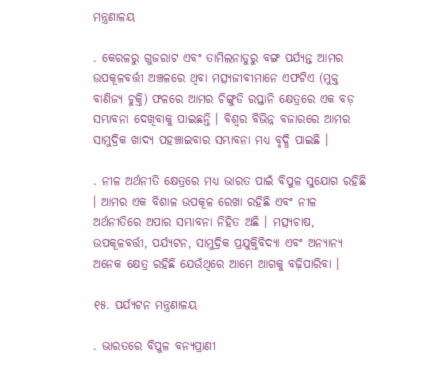ମନ୍ତ୍ରଣାଳୟ

. କେରଳରୁ ଗୁଜରାଟ ଏବଂ ତାମିଲନାଡୁରୁ ବଙ୍ଗ ପର୍ଯ୍ୟନ୍ତ ଆମର ଉପକୂଳବର୍ତ୍ତୀ ଅଞ୍ଚଳରେ ଥିବା ମତ୍ସ୍ୟଜୀବୀମାନେ ଏଫଟିଏ (ମୁକ୍ତ ବାଣିଜ୍ୟ ଚୁକ୍ତି) ଫଳରେ ଆମର ଚିଙ୍ଗୁଡି ରପ୍ତାନି କ୍ଷେତ୍ରରେ ଏକ ବଡ଼ ସମ୍ଭାବନା ଦେଖିବାକୁ ପାଇଛନ୍ତି । ବିଶ୍ୱର ବିଭିନ୍ନ ବଜାରରେ ଆମର ସାମୁଦ୍ରିକ ଖାଦ୍ୟ ପହଞ୍ଚାଇବାର ସମ୍ଭାବନା ମଧ୍ୟ ବୃଦ୍ଧି ପାଇଛି ।

. ନୀଳ ଅର୍ଥନୀତି କ୍ଷେତ୍ରରେ ମଧ୍ୟ ଭାରତ ପାଇଁ ବିପୁଳ ସୁଯୋଗ ରହିଛି । ଆମର ଏକ ବିଶାଳ ଉପକୂଳ ରେଖା ରହିଛି ଏବଂ ନୀଳ ଅର୍ଥନୀତିରେ ଅପାର ସମ୍ଭାବନା ନିହିତ ଅଛି । ମତ୍ସ୍ୟଚାଷ, ଉପକୂଳବର୍ତ୍ତୀ, ପର୍ଯ୍ୟଟନ, ସାମୁଦ୍ରିକ ପ୍ରଯୁକ୍ତିବିଦ୍ୟା ଏବଂ ଅନ୍ୟାନ୍ୟ ଅନେକ କ୍ଷେତ୍ର ରହିଛି ଯେଉଁଥିରେ ଆମେ ଆଗକୁ ବଢ଼ିପାରିବା ।

୧୫. ପର୍ଯ୍ୟଟନ ମନ୍ତ୍ରଣାଳୟ

. ଭାରତରେ ବିପୁଳ ବନ୍ୟପ୍ରାଣୀ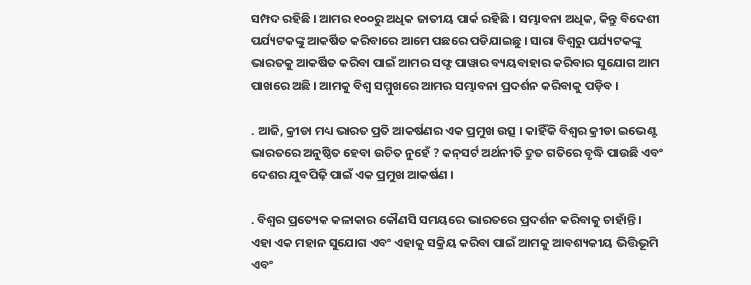ସମ୍ପଦ ରହିଛି । ଆମର ୧୦୦ରୁ ଅଧିକ ଜାତୀୟ ପାର୍କ ରହିଛି । ସମ୍ଭାବନା ଅଧିକ, କିନ୍ତୁ ବିଦେଶୀ ପର୍ଯ୍ୟଟକଙ୍କୁ ଆକର୍ଷିତ କରିବାରେ ଆମେ ପଛରେ ପଡିଯାଇଛୁ । ସାରା ବିଶ୍ୱରୁ ପର୍ଯ୍ୟଟକଙ୍କୁ ଭାରତକୁ ଆକର୍ଷିତ କରିବା ପାଇଁ ଆମର ସଫ୍ଟ ପାୱାର ବ୍ୟୟବାହାର କରିବାର ସୁଯୋଗ ଆମ ପାଖରେ ଅଛି । ଆମକୁ ବିଶ୍ୱ ସମ୍ମୁଖରେ ଆମର ସମ୍ଭାବନା ପ୍ରଦର୍ଶନ କରିବାକୁ ପଡ଼ିବ ।

. ଆଜି, କ୍ରୀଡା ମଧ୍ୟ ଭାରତ ପ୍ରତି ଆକର୍ଷଣର ଏକ ପ୍ରମୁଖ ଉତ୍ସ । କାହିଁକି ବିଶ୍ୱର କ୍ରୀଡା ଇଭେଣ୍ଟ ଭାରତରେ ଅନୁଷ୍ଠିତ ହେବା ଉଚିତ ନୁହେଁ ? କନ୍‌ସର୍ଟ ଅର୍ଥନୀତି ଦ୍ରୁତ ଗତିରେ ବୃଦ୍ଧି ପାଉଛି ଏବଂ ଦେଶର ଯୁବପିଢ଼ି ପାଇଁ ଏକ ପ୍ରମୁଖ ଆକର୍ଷଣ ।

. ବିଶ୍ୱର ପ୍ରତ୍ୟେକ କଳାକାର କୌଣସି ସମୟରେ ଭାରତରେ ପ୍ରଦର୍ଶନ କରିବାକୁ ଚାହାଁନ୍ତି । ଏହା ଏକ ମହାନ ସୁଯୋଗ ଏବଂ ଏହାକୁ ସକ୍ରିୟ କରିବା ପାଇଁ ଆମକୁ ଆବଶ୍ୟକୀୟ ଭିତ୍ତିଭୂମି ଏବଂ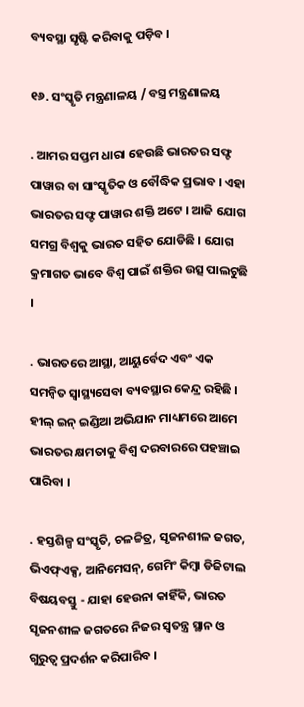ବ୍ୟବସ୍ଥା ସୃଷ୍ଟି କରିବାକୁ ପଡ଼ିବ ।

୧୬. ସଂସ୍କୃତି ମନ୍ତ୍ରଣାଳୟ / ବସ୍ତ୍ର ମନ୍ତ୍ରଣାଳୟ

. ଆମର ସପ୍ତମ ଧାରା ହେଉଛି ଭାରତର ସଫ୍ଟ ପାୱାର ବା ସାଂସ୍କୃତିକ ଓ ବୌଦ୍ଧିକ ପ୍ରଭାବ । ଏହା ଭାରତର ସଫ୍ଟ ପାୱାର ଶକ୍ତି ଅଟେ । ଆଜି ଯୋଗ ସମଗ୍ର ବିଶ୍ୱକୁ ଭାରତ ସହିତ ଯୋଡିଛି । ଯୋଗ କ୍ରମାଗତ ଭାବେ ବିଶ୍ୱ ପାଇଁ ଶକ୍ତିର ଉତ୍ସ ପାଲଟୁଛି ।

. ଭାରତରେ ଆସ୍ଥା, ଆୟୁର୍ବେଦ ଏବଂ ଏକ ସମନ୍ୱିତ ସ୍ୱାସ୍ଥ୍ୟସେବା ବ୍ୟବସ୍ଥାର କେନ୍ଦ୍ର ରହିଛି । ହୀଲ୍ ଇନ୍ ଇଣ୍ଡିଆ ଅଭିଯାନ ମାଧ୍ୟମରେ ଆମେ ଭାରତର କ୍ଷମତାକୁ ବିଶ୍ୱ ଦରବାରରେ ପହଞ୍ଚାଇ ପାରିବା ।

. ହସ୍ତଶିଳ୍ପ ସଂସ୍କୃତି, ଚଳଚ୍ଚିତ୍ର, ସୃଜନଶୀଳ ଜଗତ, ଭିଏଫ୍‌ଏକ୍ସ, ଆନିମେସନ୍‌, ଗେମିଂ କିମ୍ବା ଡିଜିଟାଲ ବିଷୟବସ୍ତୁ - ଯାହା ହେଉନା କାହିଁକି, ଭାରତ ସୃଜନଶୀଳ ଜଗତରେ ନିଜର ସ୍ୱତନ୍ତ୍ର ସ୍ଥାନ ଓ ଗୁରୁତ୍ୱ ପ୍ରଦର୍ଶନ କରିପାରିବ ।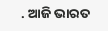. ଆଜି ଭାରତ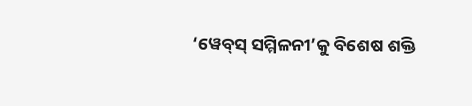‘ୱେବ୍‌ସ୍ ସମ୍ମିଳନୀ’କୁ ବିଶେଷ ଶକ୍ତି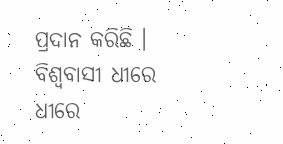ପ୍ରଦାନ କରିଛି । ବିଶ୍ୱବାସୀ ଧୀରେ ଧୀରେ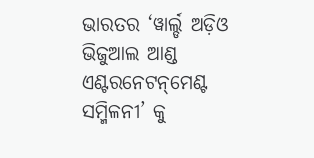ଭାରତର ‘ୱାର୍ଲ୍ଡ ଅଡ଼ିଓ ଭିଜୁଆଲ ଆଣ୍ଡ ଏଣ୍ଟରନେଟନ୍‌ମେଣ୍ଟ ସମ୍ମିଳନୀ’ କୁ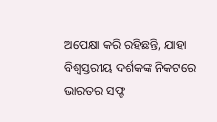ଅପେକ୍ଷା କରି ରହିଛନ୍ତି, ଯାହା ବିଶ୍ୱସ୍ତରୀୟ ଦର୍ଶକଙ୍କ ନିକଟରେ ଭାରତର ସଫ୍ଟ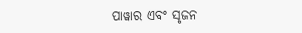ପାୱାର ଏବଂ ସୃଜନ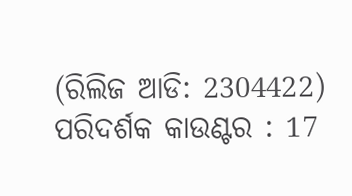(ରିଲିଜ ଆଡି: 2304422) ପରିଦର୍ଶକ କାଉଣ୍ଟର : 17